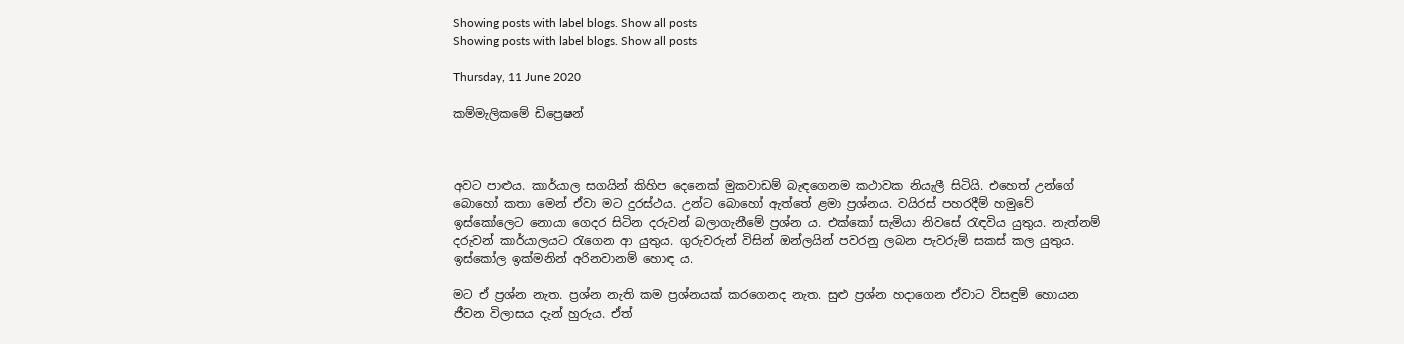Showing posts with label blogs. Show all posts
Showing posts with label blogs. Show all posts

Thursday, 11 June 2020

කම්මැලිකමේ ඩිප්‍රෙෂන්



අවට පාළුය. කාර්යාල සගයින් කිහිප දෙනෙක් මුකවාඩම් බැඳගෙනම කථාවක නියැලී සිටියි. එහෙත් උන්ගේ බොහෝ කතා මෙන් ඒවා මට දුරස්ථය. උන්ට බොහෝ ඇත්තේ ළමා ප්‍රශ්නය. වයිරස් පහරදීම් හමුවේ ඉස්කෝලෙට නොයා ගෙදර සිටින දරුවන් බලාගැනීමේ ප්‍රශ්න ය. එක්කෝ සැමියා නිවසේ රැඳවිය යුතුය. නැත්නම් දරුවන් කාර්යාලයට රැගෙන ආ යුතුය. ගුරුවරුන් විසින් ඔන්ලයින් පවරනු ලබන පැවරුම් සකස් කල යුතුය. ඉස්කෝල ඉක්මනින් අරිනවානම් හොඳ ය.

මට ඒ ප්‍රශ්න නැත. ප්‍රශ්න නැති කම ප්‍රශ්නයක් කරගෙනද නැත. සුළු ප්‍රශ්න හදාගෙන ඒවාට විසඳුම් හොයන ජීවන විලාසය දැන් හුරුය. ඒත්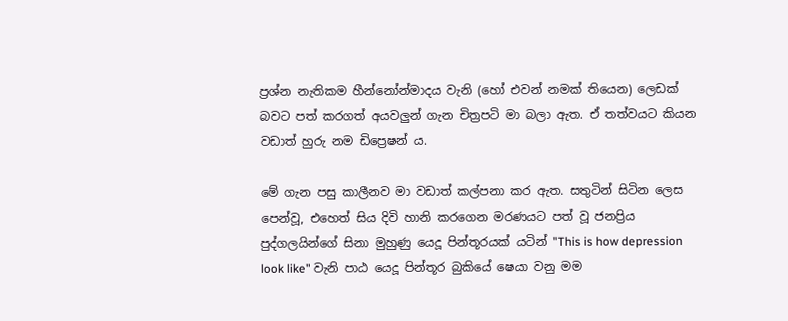ප්‍රශ්න නැතිකම හීන්නෝන්මාදය වැනි (හෝ එවන් නමක් තියෙන) ලෙඩක් බවට පත් කරගත් අයවලුන් ගැන චිත්‍රපටි මා බලා ඇත. ඒ තත්වයට කියන වඩාත් හුරු නම ඩිප්‍රෙෂන් ය.

මේ ගැන පසු කාලීනව මා වඩාත් කල්පනා කර ඇත. සතුටින් සිටින ලෙස පෙන්වූ, එහෙත් සිය දිවි හානි කරගෙන මරණයට පත් වූ ජනප්‍රිය පුද්ගලයින්ගේ සිනා මුහුණු යෙදූ පින්තූරයක් යටින් "This is how depression look like" වැනි පාඨ යෙදූ පින්තූර බුකියේ ෂ‍ෙයා වනු මම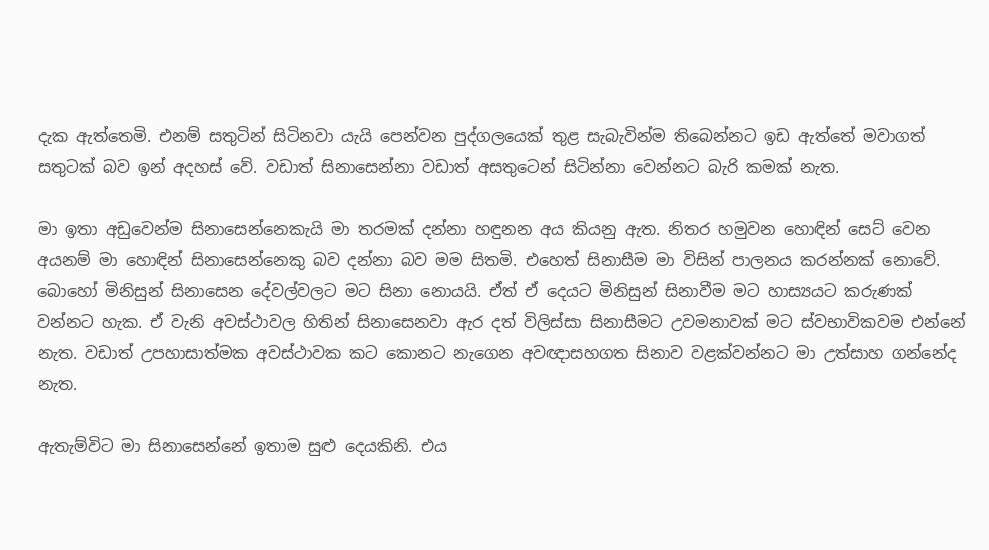දැක ඇත්තෙමි. එනම් සතුටින් සිටිනවා යැයි පෙන්වන පුද්ගලයෙක් තුළ සැබැවින්ම තිබෙන්නට ඉඩ ඇත්තේ මවාගත් සතුටක් බව ඉන් අදහස් වේ. වඩාත් සිනාසෙන්නා වඩාත් අසතුටෙන් සිටින්නා වෙන්නට බැරි කමක් නැත.

මා ඉතා අඩුවෙන්ම සිනාසෙන්නෙකැයි මා තරමක් දන්නා හඳුනන අය කියනු ඇත. නිතර හමුවන හොඳින් සෙට් වෙන අයනම් මා හොඳින් සිනාසෙන්නෙකු බව දන්නා බව මම සිතමි. එහෙත් සිනාසීම මා විසින් පාලනය කරන්නක් නොවේ. බොහෝ මිනිසුන් සිනාසෙන දේවල්වලට මට සිනා නොයයි. ඒත් ඒ දෙයට මිනිසුන් සිනාවීම මට හාස්‍යයට කරුණක් වන්නට හැක. ඒ වැනි අවස්ථාවල හිතින් සිනාසෙනවා ඇර දත් විලිස්සා සිනාසීමට උවමනාවක් මට ස්වභාවිකවම එන්නේ නැත. වඩාත් උපහාසාත්මක අවස්ථාවක කට කොනට නැගෙන අවඥාසහගත සිනාව වළක්වන්නට මා උත්සාහ ගන්නේද නැත.

ඇතැම්විට මා සිනාසෙන්නේ ඉතාම සුළු දෙයකිනි. එය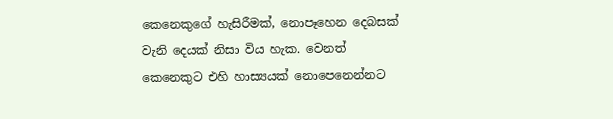කෙනෙකුගේ හැසිරීමක්, නොපෑහෙන දෙබසක් වැනි දෙයක් නිසා විය හැක. වෙනත් කෙනෙකුට එහි හාස්‍යයක් නොපෙනෙන්නට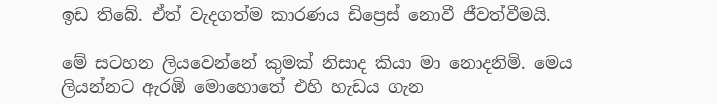ඉඩ තිබේ. ඒත් වැදගත්ම කාරණය ඩිප්‍රෙස් නොවී ජීවත්වීමයි.

මේ සටහන ලියවෙන්නේ කුමක් නිසාද කියා මා නොදනිමි. මෙය ලියන්නට ඇරඹි මොහොතේ එහි හැඩය ගැන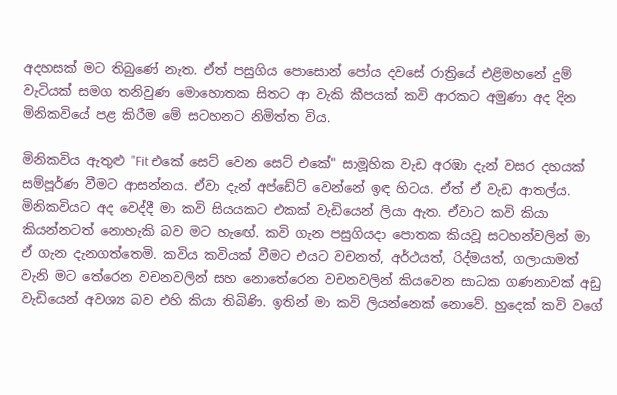අදහසක් මට තිබුණේ නැත. ඒත් පසුගිය පොසොන් පෝය දවසේ රාත්‍රියේ එළිමහනේ දුම් වැටියක් සමග තනිවුණ මොහොතක සිතට ආ වැකි කීපයක් කවි ආරකට අමුණා අද දින මිනිකවියේ පළ කිරීම මේ සටහනට නිමිත්ත විය.

මිනිකවිය ඇතුළු "Fit එකේ සෙට් වෙන සෙට් එකේ" සාමූහික වැඩ අරඹා දැන් වසර දහයක් සම්පූර්ණ වීමට ආසන්නය. ඒවා දැන් අප්ඩේට් වෙන්නේ ඉඳ හිටය. ඒත් ඒ වැඩ ආතල්ය. මිනිකවියට අද වෙද්දී මා කවි සියයකට එකක් වැඩියෙන් ලියා ඇත. ඒවාට කවි කියා කියන්නටත් නොහැකි බව මට හැඟේ. කවි ගැන පසුගියදා පොතක කියවූ සටහන්වලින් මා ඒ ගැන දැනගත්තෙමි. කවිය කවියක් වීමට එයට වචනත්, අර්ථයත්, රිද්මයත්, ගලායාමත් වැනි මට තේරෙන වචනවලින් සහ නොතේරෙන වචනවලින් කියවෙන සාධක ගණනාවක් අඩු වැඩියෙන් අවශ්‍ය බව එහි කියා තිබිණි. ඉතින් මා කවි ලියන්නෙක් නොවේ. හුදෙක් කවි වගේ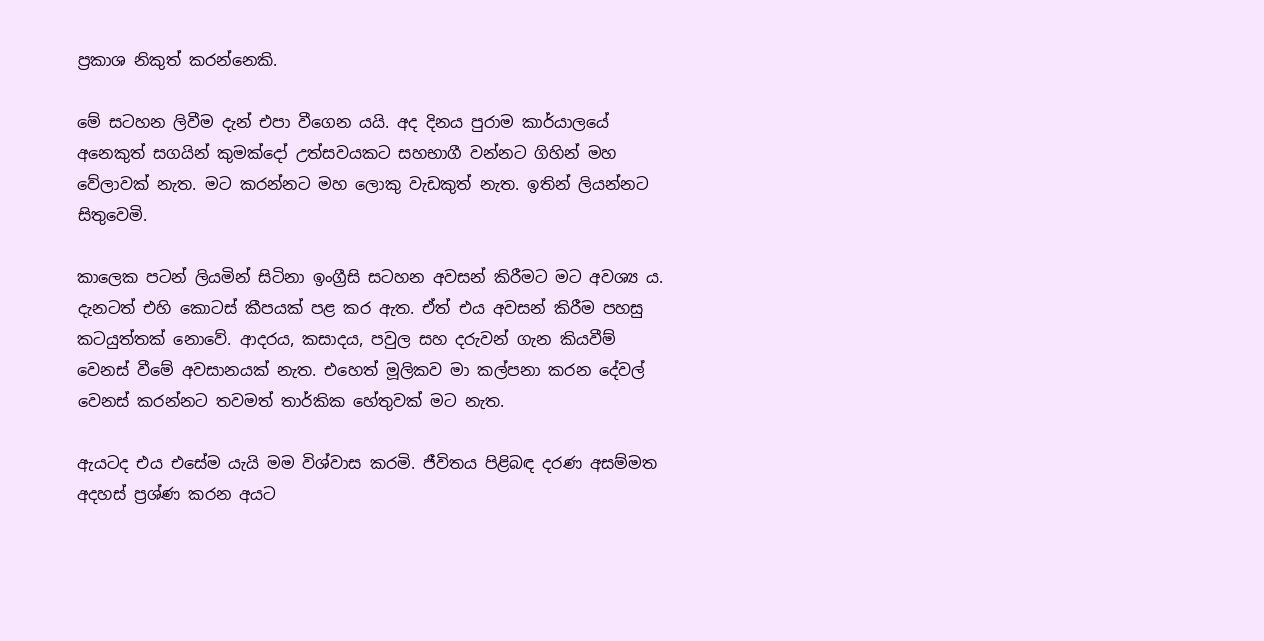ප්‍රකාශ නිකුත් කරන්නෙකි.

මේ සටහන ලිවීම දැන් එපා වීගෙන යයි. අද දිනය පුරාම කාර්යාලයේ අනෙකුත් සගයින් කුමක්දෝ උත්සවයකට සහභාගී වන්නට ගිහින් මහ වේලාවක් නැත. මට කරන්නට මහ ලොකු වැඩකුත් නැත. ඉතින් ලියන්නට සිතුවෙමි.

කාලෙක පටන් ලියමින් සිටිනා ඉංග්‍රීසි සටහන අවසන් කිරීමට මට අවශ්‍ය ය. දැනටත් එහි කොටස් කීපයක් පළ කර ඇත. ඒත් එය අවසන් කිරීම පහසු කටයුත්තක් නොවේ. ආදරය, කසාදය, පවුල සහ දරුවන් ගැන කියවීම් වෙනස් වීමේ අවසානයක් නැත. එහෙත් මූලිකව මා කල්පනා කරන දේවල් වෙනස් කරන්නට තවමත් තාර්කික හේතුවක් මට නැත.

ඇයටද එය එසේම යැයි මම විශ්වාස කරමි. ජීවිතය පිළිබඳ දරණ අසම්මත අදහස් ප්‍රශ්ණ කරන අයට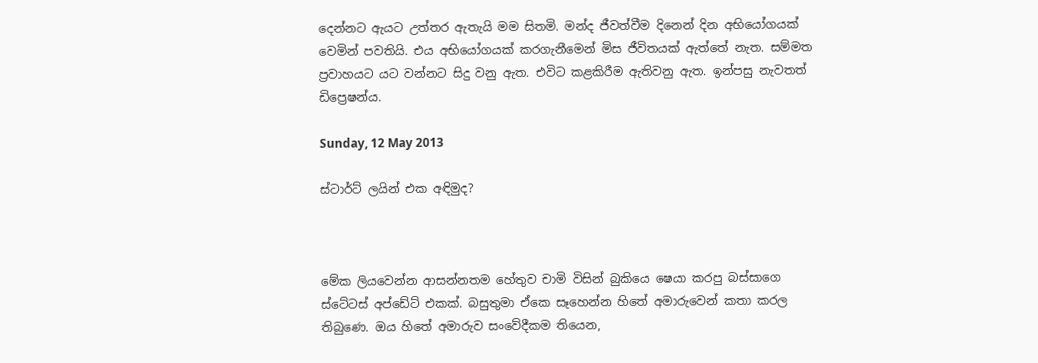දෙන්නට ඇයට උත්තර ඇතැයි මම සිතමි. මන්ද ජීවත්වීම දිනෙන් දින අභියෝගයක් වෙමින් පවතියි. එය අභියෝගයක් කරගැනීමෙන් මිස ජීවිතයක් ඇත්තේ නැත. සම්මත ප්‍රවාහයට යට වන්නට සිදු වනු ඇත. එවිට කළකිරීම ඇතිවනු ඇත. ඉන්පසු නැවතත් ඩිප්‍රෙෂන්ය.

Sunday, 12 May 2013

ස්ටාර්ට් ලයින් එක අඳිමුද?



මේක ලියවෙන්න ආසන්නතම හේතුව චාමි විසින් බුකියෙ ෂෙයා කරපු බස්සාගෙ ස්ටේටස් අප්ඩේට් එකක්. බසුතුමා ඒකෙ සෑහෙන්න හිතේ අමාරුවෙන් කතා කරල තිබුණෙ. ඔය හිතේ අමාරුව සංවේදීකම තියෙන,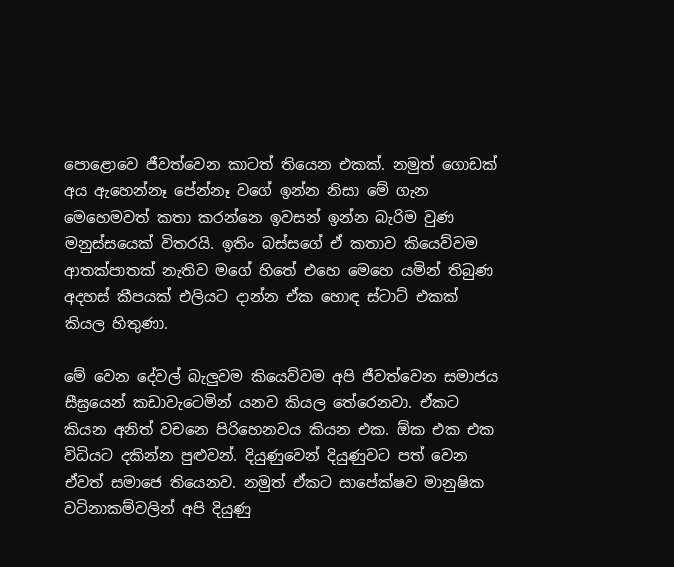පොළොවෙ ජීවත්වෙන කාටත් තියෙන එකක්. නමුත් ගොඩක් අය ඇහෙන්නෑ පේන්නෑ වගේ ඉන්න නිසා මේ ගැන මෙහෙමවත් කතා කරන්නෙ ඉවසන් ඉන්න බැරිම වුණ මනුස්සයෙක් විතරයි. ඉතිං බස්සගේ ඒ කතාව කියෙව්වම ආතක්පාතක් නැතිව මගේ හිතේ එහෙ මෙහෙ යමින් තිබුණ අදහස් කීපයක් එලියට දාන්න ඒක හොඳ ස්ටාට් එකක් කියල හිතුණා.

මේ වෙන දේවල් බැලුවම කියෙව්වම අපි ජීවත්වෙන සමාජය සීඝ්‍රයෙන් කඩාවැටෙමින් යනව කියල තේරෙනවා. ඒකට කියන අනිත් වචනෙ පිරිහෙනවය කියන එක. ඕක එක එක විධියට දකින්න පුළුවන්. දියුණුවෙන් දියුණුවට පත් වෙන ඒවත් සමාජෙ තියෙනව. නමුත් ඒකට සාපේක්ෂව මානුෂික වටිනාකම්වලින් අපි දියුණු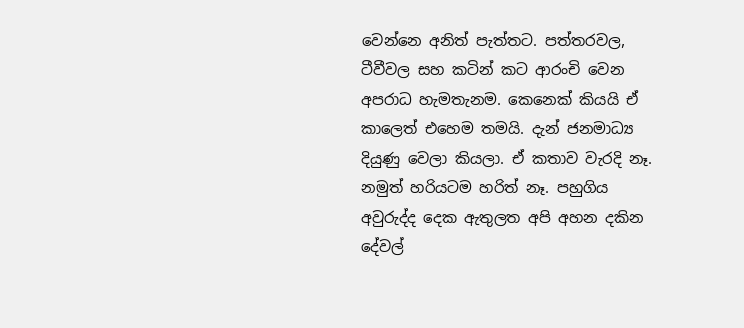වෙන්නෙ අනිත් පැත්තට. පත්තරවල, ටීවීවල සහ කටින් කට ආරංචි වෙන අපරාධ හැමතැනම. කෙනෙක් කියයි ඒ කාලෙත් එහෙම තමයි. දැන් ජනමාධ්‍ය දියුණු වෙලා කියලා. ඒ කතාව වැරදි නෑ. නමුත් හරියටම හරිත් නෑ. පහුගිය අවුරුද්ද දෙක ඇතුලත අපි අහන දකින දේවල්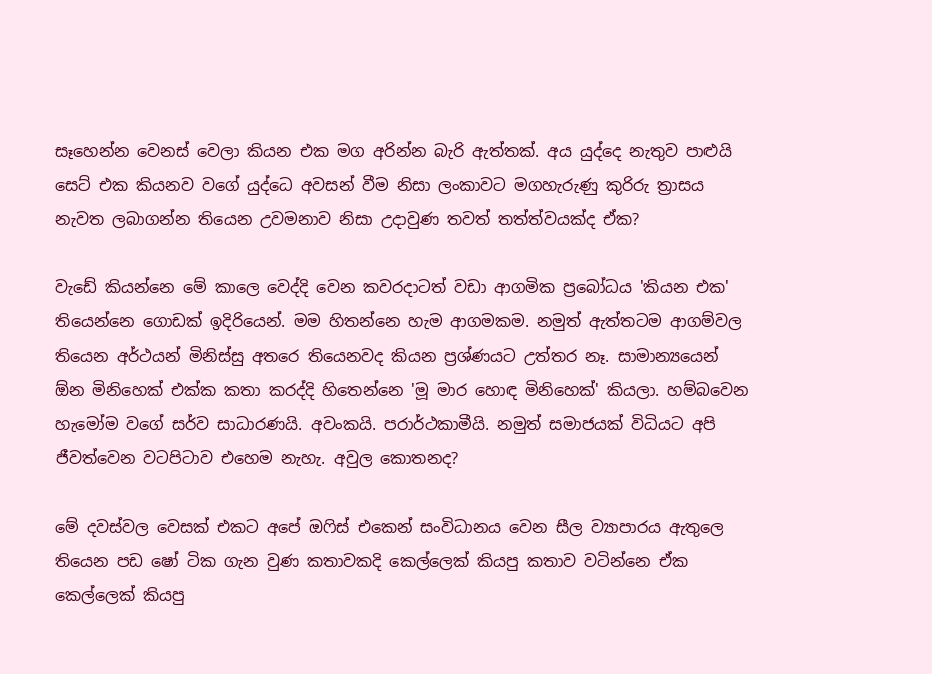සෑහෙන්න වෙනස් වෙලා කියන එක මග අරින්න බැරි ඇත්තක්. අය යුද්දෙ නැතුව පාළුයි සෙට් එක කියනව වගේ යුද්ධෙ අවසන් වීම නිසා ලංකාවට මගහැරුණු කුරිරු ත්‍රාසය නැවත ලබාගන්න තියෙන උවමනාව නිසා උදාවුණ තවත් තත්ත්වයක්ද ඒක?

වැඩේ කියන්නෙ මේ කාලෙ වෙද්දි වෙන කවරදාටත් වඩා ආගමික ප්‍රබෝධය 'කියන එක' තියෙන්නෙ ‍ගොඩක් ඉදිරියෙන්. මම හිතන්නෙ හැම ආගමකම. නමුත් ඇත්තටම ආගම්වල තියෙන අර්ථයන් මිනිස්සු අතරෙ තියෙනවද කියන ප්‍රශ්ණයට උත්තර නෑ. සාමාන්‍යයෙන් ඕන මිනිහෙක් එක්ක කතා කරද්දි හිතෙන්නෙ 'මූ මාර හොඳ මිනිහෙක්' කියලා. හම්බවෙන හැමෝම වගේ සර්ව සාධාරණයි. අවංකයි. පරාර්ථකාමීයි. නමුත් සමාජයක් විධියට අපි ජීවත්වෙන වටපිටාව එහෙම නැහැ. අවුල කොතනද?

මේ දවස්වල වෙසක් එකට අපේ ඔෆිස් එකෙන් සංවිධානය වෙන සීල ව්‍යාපාරය ඇතුලෙ තියෙන පඩ ෂෝ ටික ගැන වුණ කතාවකදි කෙල්ලෙක් කියපු කතාව වටින්නෙ ඒක කෙල්ලෙක් කියපු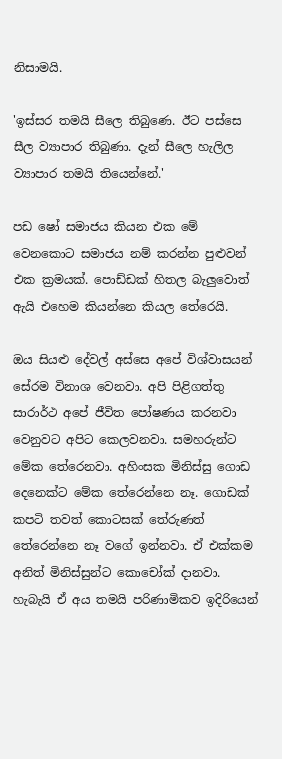නිසාමයි.

'ඉස්සර තමයි සීලෙ තිබුණෙ. ඊට පස්සෙ සීල ව්‍යාපාර තිබුණා. දැන් සීලෙ හැලිල ව්‍යාපාර තමයි තියෙන්නේ.'

පඩ ෂෝ සමාජය කියන එක මේ වෙනකොට සමාජය නම් කරන්න පුළුවන් එක ක්‍රමයක්. පොඩ්ඩක් හිතල බැලුවොත් ඇයි එහෙම කියන්නෙ කියල තේරෙයි.

ඔය සියළු දේවල් අස්සෙ අපේ විශ්වාසයන් සේරම විනාශ වෙනවා. අපි පිළිගත්තු සාරාර්ථ අපේ ජීවිත පෝෂණය කරනවා වෙනුවට අපිට කෙලවනවා. සමහරුන්ට මේක තේරෙනවා. අහිංසක මිනිස්සු ගොඩ දෙනෙක්ට මේක තේරෙන්නෙ නෑ. ගොඩක් කපටි තවත් කොටසක් තේරුණත් තේරෙන්නෙ නෑ වගේ ඉන්නවා. එ‍් එක්කම අනිත් මිනිස්සුන්ට කොචෝක් දානවා. හැබැයි ඒ අය තමයි පරිණාමිකව ඉදිරියෙන්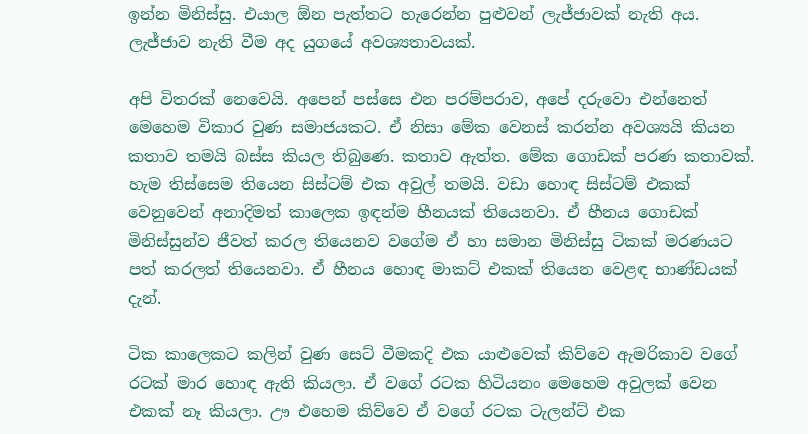ඉන්න මිනිස්සු. එයාල ඕන පැත්තට හැරෙන්න පුළුවන් ලැජ්ජාවක් නැති අය. ලැජ්ජාව නැති වීම අද යුගයේ අවශ්‍යතාවයක්.

අපි විතරක් නෙවෙයි. අපෙන් පස්සෙ එන පරම්පරාව, අපේ දරුවො එන්නෙත් මෙහෙම විකාර වුණ සමාජ‍යකට. ඒ නිසා මේක වෙනස් කරන්න අවශ්‍යයි කියන කතාව තමයි බස්ස කියල තිබුණෙ. කතාව ඇත්ත. මේක ගොඩක් පරණ කතාවක්. හැම තිස්සෙම තියෙන සිස්ටම් එක අවුල් තමයි. වඩා හොඳ සිස්ටම් එකක් වෙනුවෙන් අනාදිමත් කාලෙක ඉඳන්ම හීනයක් තියෙනවා. ඒ හීනය ගොඩක් මිනිස්සුන්ව ජීවත් කරල තියෙනව වගේම ඒ හා සමාන මිනිස්සු ටිකක් මරණයට පත් කරලත් තියෙනවා. ඒ හීනය හොඳ මාකට් එකක් තියෙන වෙළඳ භාණ්ඩයක් දැන්.

ටික කාලෙකට කලින් වුණ සෙට් වීමකදි එක යාළුවෙක් කිව්වෙ ඇමරිකාව වගේ රටක් මාර හොඳ ඇති කියලා. ඒ වගේ රටක හිටියනං මෙහෙම අවුලක් වෙන එකක් නෑ කියලා. ඌ එහෙම කිව්වෙ ඒ වගේ රටක ටැලන්ට් එක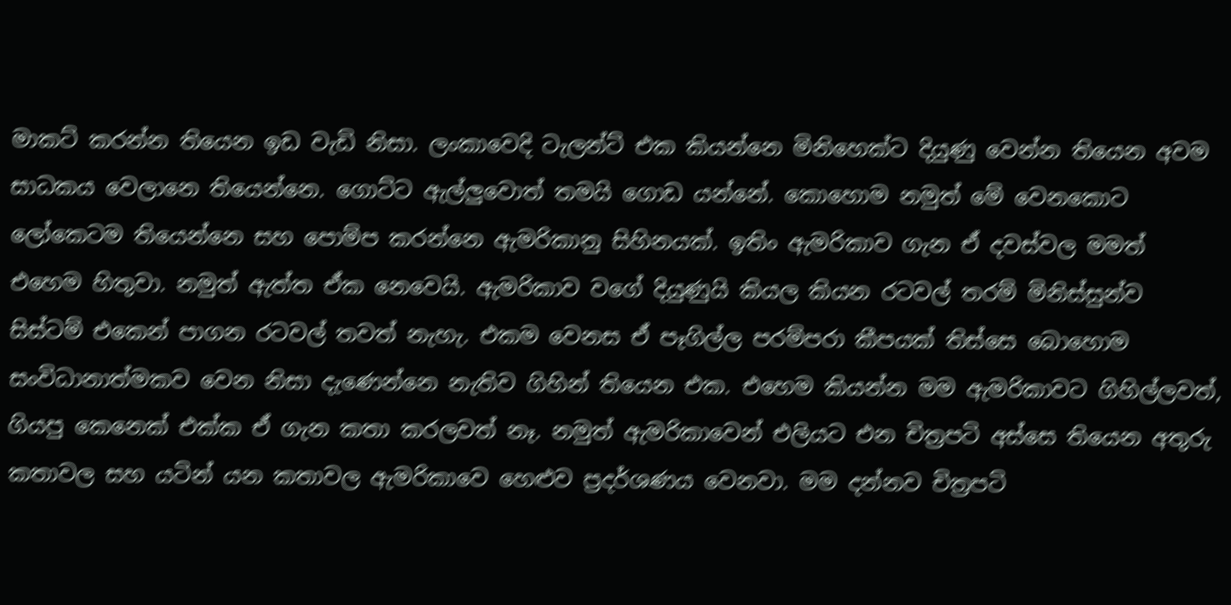මාකට් කරන්න තියෙන ඉඩ වැඩි නිසා. ලංකාවෙදි ටැලන්ට් එක කියන්නෙ මිනිහෙක්ට දියුණු වෙන්න තියෙන අවම සාධකය වෙලානෙ තියෙන්නෙ. ගොට්ට ඇල්ලුවොත් තමයි ගොඩ යන්නේ. කොහොම නමුත් මේ වෙනකොට ලෝකෙටම තියෙන්නෙ සහ පොම්ප කරන්නෙ ඇමරිකානු සිහිනයක්. ඉතිං ඇමරිකාව ගැන ඒ දවස්වල මමත් එහෙම හිතුවා. නමුත් ඇත්ත ඒක නෙවෙයි. ඇමරිකාව වගේ දියුණුයි කියල කියන රටවල් තරම් මිනිස්සුන්ව සිස්ටම් එකෙන් පාගන රටවල් තවත් නැහැ. එකම වෙනස ඒ පෑගිල්ල පරම්පරා කීපයක් තිස්සෙ බොහොම සංවිධානාත්මකව වෙන නිසා දැණෙන්නෙ නැතිව ගිහින් තියෙන එක. එහෙම කියන්න මම ඇමරිකාවට ගිහිල්ලවත්, ගියපු කෙනෙක් එක්ක ඒ ගැන කතා කරලවත් නෑ. නමුත් ඇමරිකාවෙන් එලියට එන චිත්‍රපටි අස්සෙ තියෙන අතුරු කතාවල සහ යටින් යන කතාවල ඇමරිකාවෙ හෙළුව ප්‍රදර්ශණය වෙනවා. මම දන්නව චිත්‍රපටි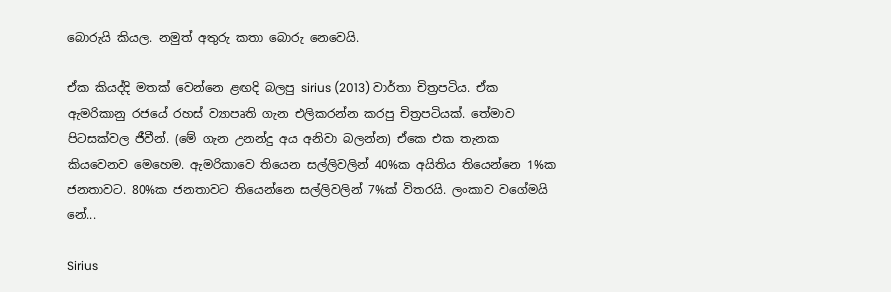බොරුයි කියල. නමුත් අතුරු කතා බොරු නෙවෙයි.

ඒක කියද්දි මතක් වෙන්නෙ ළඟදි බලපු sirius (2013) වාර්තා චිත්‍රපටිය. ඒක ඇමරිකානු රජයේ රහස් ව්‍යාපෘති ගැන එලිකරන්න කරපු චිත්‍රපටියක්. තේමාව පිටසක්වල ජීවීන්. (මේ ගැන උනන්දු අය අනිවා බලන්න) ඒකෙ එක තැනක කියවෙනව මෙහෙම. ඇමරිකාවෙ තියෙන සල්ලිවලින් 40%ක අයිතිය තියෙන්නෙ 1%ක ජනතාවට. 80%ක ජනතාවට තියෙන්නෙ සල්ලිවලින් 7%ක් විතරයි. ලංකාව වගේමයි නේ...

Sirius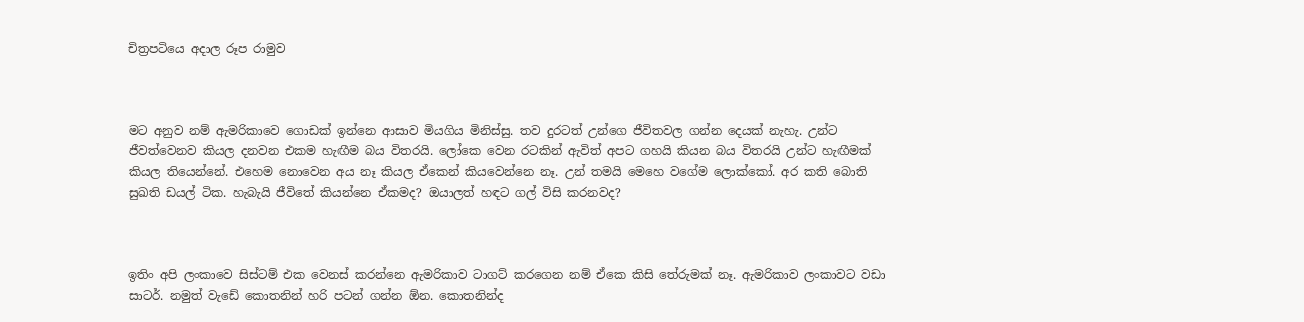චිත්‍රපටියෙ අදාල රූප රාමුව



මට අනුව නම් ඇමරිකාවෙ ගොඩක් ඉන්නෙ ආසාව මියගිය මිනිස්සු. තව දුරටත් උන්ගෙ ජීවිතවල ගන්න දෙයක් නැහැ. උන්ට ජීවත්වෙනව කියල දනවන එකම හැඟීම බය විතරයි. ලෝකෙ වෙන රටකින් ඇවිත් අපට ගහයි කියන බය විතරයි උන්ට හැඟීමක් කියල තියෙන්නේ. එහෙම නොවෙන අය නෑ කියල ඒකෙන් කියවෙන්නෙ නෑ. උන් තමයි මෙහෙ වගේම ලොක්කෝ. අර කති බොති සුඛති ඩයල් ටික. හැබැයි ජීවිතේ කියන්නෙ ඒකමද? ඔයාලත් හඳට ගල් විසි කරනවද?



ඉතිං අපි ලංකාවෙ සිස්ටම් එක වෙනස් කරන්නෙ ඇමරිකාව ටාගට් කරගෙන නම් ඒකෙ කිසි තේරුමක් නෑ. ඇමරිකාව ලංකාවට වඩා සාටර්. නමුත් වැඩේ කොතනින් හරි පටන් ගන්න ඕන. කොතනින්ද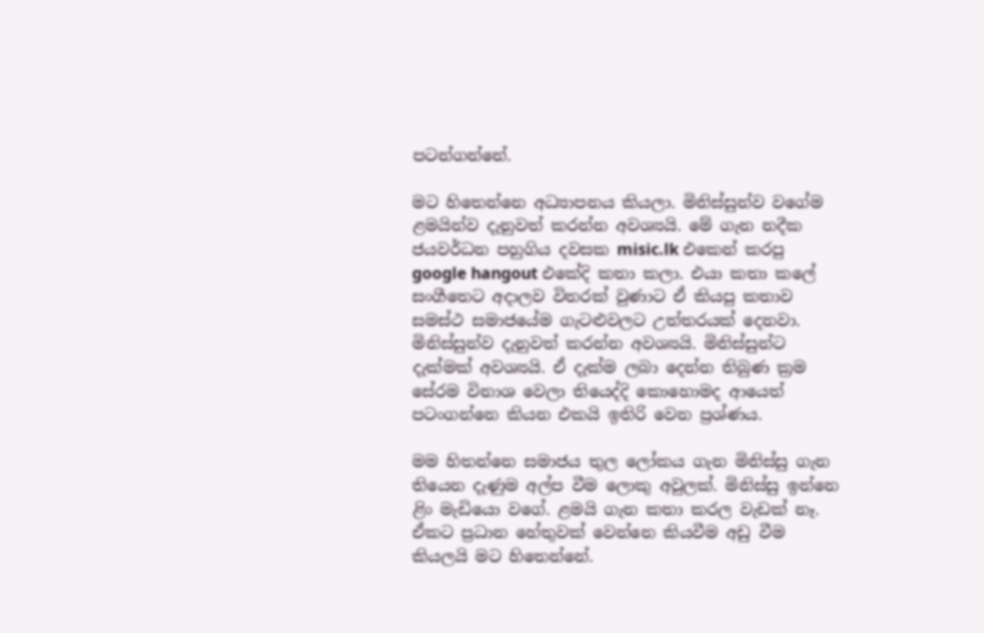පටන්ගන්නේ.

මට හිතෙන්නෙ අධ්‍යාපනය කියලා. මිනිස්සුන්ව වගේම ළමයින්ව දැනුවත් කරන්න අවශ්‍යයි. මේ ගැන නදීක ජයවර්ධන පහුගිය දවසක misic.lk එකෙන් කරපු google hangout එකේදි කතා කලා. එයා කතා කලේ සංගීතෙට අදාලව විතරක් වුණාට ඒ කියපු කතාව සමස්ථ සමාජයේම ගැටළුවලට උත්තරයක් දෙනවා. මිනිස්සුන්ව දැනුවත් කරන්න අවශ්‍යයි. මිනිස්සුන්ට දැක්මක් අවශ්‍යයි. ඒ දැක්ම ලබා දෙන්න තිබුණ ක්‍රම සේරම විනාශ වෙලා තියෙද්දි කොහොමද ආයෙත් පටංගන්නෙ කියන එකයි ඉතිරි වෙන ප්‍රශ්ණය.

මම හිතන්නෙ සමාජය තුල ලෝකය ගැන මිනිස්සු ගැන තියෙන දැණුම අල්ප වීම ලොකු අවුලක්. මිනිස්සු ඉන්නෙ ළිං මැඩියො වගේ. ළමයි ගැන කතා කරල වැඩක් නෑ. ඒකට ප්‍රධාන හේතුවක් වෙන්නෙ කියවීම අඩු වීම කියලයි මට හිතෙන්නේ.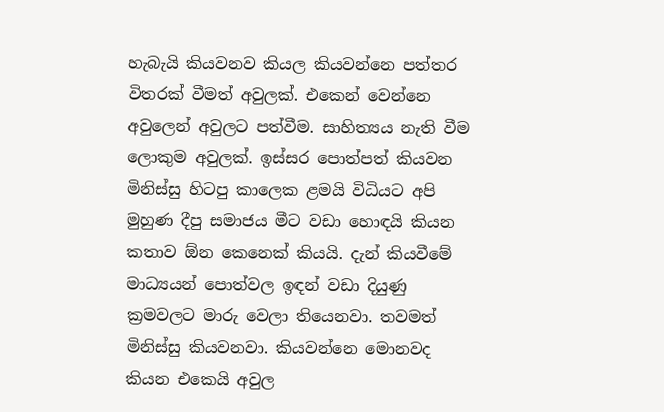හැබැයි කියවනව කියල කියවන්නෙ පත්තර විතරක් වීමත් අවුලක්. එකෙන් වෙන්නෙ අවුලෙන් අවුලට පත්වීම. සාහිත්‍යය නැති වීම ලොකුම අවුලක්. ඉස්සර පොත්පත් කියවන මිනිස්සු හිටපු කාලෙක ළමයි විධියට අපි මුහුණ දීපු සමාජය ‍මීට වඩා හොඳයි කියන කතාව ඕන කෙනෙක් කියයි. දැන් කියවීමේ මාධ්‍යයන් පොත්වල ඉඳන් වඩා දියුණු ක්‍රමවලට මාරු වෙලා තියෙනවා. තවමත් මිනිස්සු කියවනවා. කියවන්නෙ මොනවද කියන එකෙයි අවුල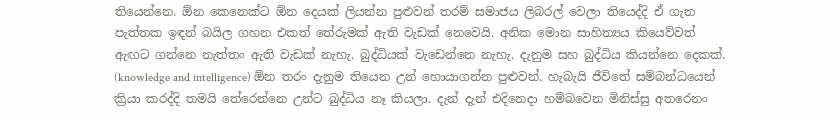තියෙන්නෙ. ඕන කෙනෙක්ට ඕන දෙයක් ලියන්න පුළුවන් තරම් සමාජය ලිබරල් වෙලා තියෙද්දි ඒ ගැන පැත්තක ඉඳන් බයිල ගහන එකත් තේරුමක් ඇති වැඩක් නෙවෙයි. අනික මොන සාහිත්‍යය කියෙව්වත් ඇඟට ගන්නෙ නැත්තං ඇති වැඩක් නැහැ. බුද්ධියක් වැඩෙන්නෙ නැහැ. දැනුම සහ බුද්ධිය කියන්නෙ දෙකක්. (knowledge and intelligence) ඕන තරං දැනුම තියෙන උන් හොයාගන්න පුළුවන්. හැබැයි ජීවිතේ සම්බන්ධයෙන් ක්‍රියා කරද්දි තමයි තේරෙන්නෙ උන්ට බුද්ධිය නෑ කියලා. දැන් දැන් එදිනෙදා හම්බවෙන මිනිස්සු අතරෙනං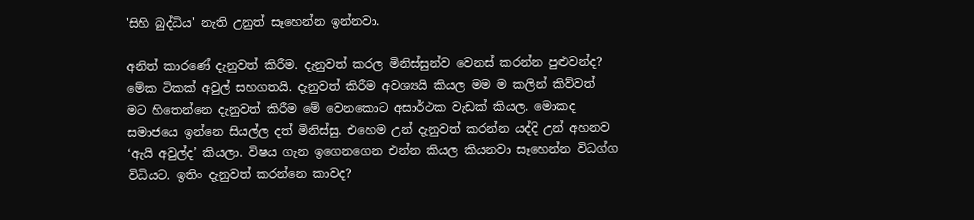'සිහි බුද්ධිය' නැති උනුත් සෑහෙන්න ඉන්නවා.

අනිත් කාරණේ දැනුවත් කිරීම. දැනුවත් කරල මිනිස්සුන්ව වෙනස් කරන්න පුළුවන්ද? මේක ටිකක් අවුල් සහගතයි. දැනුවත් කිරීම අවශ්‍යයි කියල මම ම කලින් කිව්වත් මට හිතෙන්නෙ දැනුවත් කිරීම මේ වෙනකොට අසාර්ථක වැඩක් කියල. මොකද සමාජයෙ ඉන්නෙ සියල්ල දත් මිනිස්සු. එහෙම උන් දැනුවත් කරන්න යද්දි උන් අහනව ‘ඇයි අවුල්ද’ කියලා. විෂය ගැන ඉගෙනගෙන එන්න කියල කියනවා සෑහෙන්න විධග්ග විධියට. ඉතිං දැනුවත් කරන්නෙ කාවද?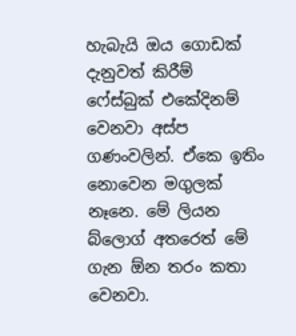හැබැයි ඔය ගොඩක් දැනුවත් කිරීම් ෆේස්බුක් එකේදිනම් වෙනවා අස්ප ගණංවලින්. ඒකෙ ඉතිං නොවෙන මගුලක් නෑනෙ. මේ ලියන බ්ලොග් අතරෙත් මේ ගැන ඕන තරං කතා වෙනවා.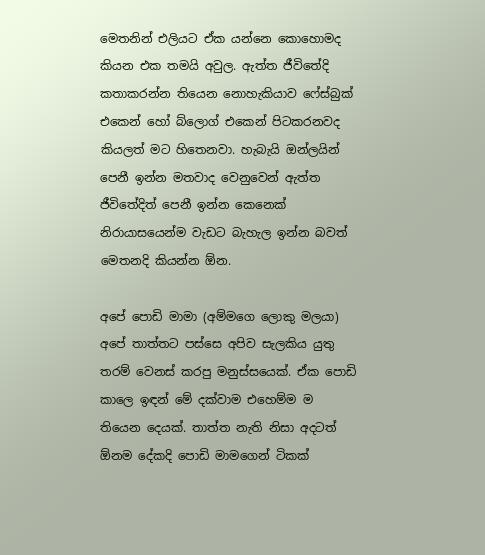මෙතනින් එලියට ඒක යන්නෙ කොහොමද කියන එක තමයි අවුල. ඇත්ත ජීවිතේදි කතාකරන්න තියෙන නොහැකියාව ෆේස්බුක් එකෙන් හෝ බ්ලොග් එකෙන් පිටකරනවද කියලත් මට හිතෙනවා. හැබැයි ඔන්ලයින් පෙනී ඉන්න මතවාද වෙනුවෙන් ඇත්ත ජීවිතේදිත් පෙනී ඉන්න කෙනෙක් නිරායාසයෙන්ම වැඩට බැහැල ඉන්න බවත් මෙතනදි කියන්න ඕන.

අපේ පොඩි මාමා (අම්මගෙ ලොකු මලයා) අපේ තාත්තට පස්සෙ අපිව සැලකිය යුතු තරම් වෙනස් කරපු මනුස්සයෙක්. ඒක පොඩි කාලෙ ඉඳන් මේ දක්වාම එහෙම්ම ම තියෙන දෙයක්. තාත්ත නැති නිසා අදටත් ඕනම දේකදි පොඩි මාමගෙන් ටිකක්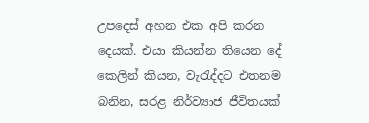උපදෙස් අහන එක අපි කරන දෙයක්. එයා කියන්න තියෙන දේ කෙලින් කියන, වැරැද්දට එතනම බනින, සරළ නිර්ව්‍යාජ ජීවිතයක්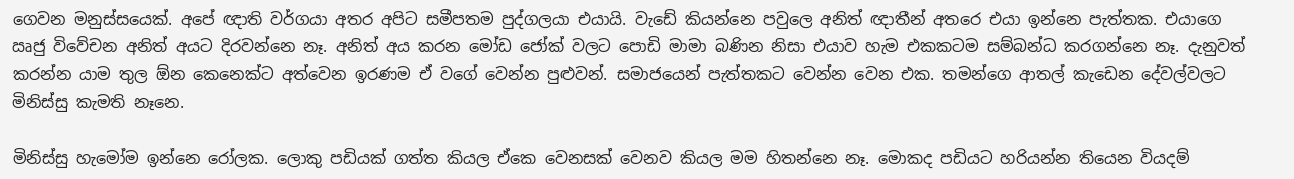ගෙවන මනුස්සයෙක්. අපේ ඥාති වර්ගයා අතර අපිට සමීපතම පුද්ගලයා එයායි. වැඩේ කියන්නෙ පවුලෙ අනිත් ඥාතීන් අතරෙ එයා ඉන්නෙ පැත්තක. එයාගෙ ඍජු විවේචන අනිත් අයට දිරවන්නෙ නෑ. අනිත් අය කරන මෝඩ ජෝක් වලට පොඩි මාමා බණින නිසා එයාව හැම එකකටම සම්බන්ධ කරගන්නෙ නෑ. දැනුවත් කරන්න යාම තුල ඕන කෙනෙක්ට අත්වෙන ඉරණම ඒ වගේ වෙන්න පුළුවන්. සමාජයෙන් පැත්තකට වෙන්න වෙන එක. තමන්ගෙ ආතල් කැඩෙන දේවල්වලට මිනිස්සු කැමති නෑනෙ.

මිනිස්සු හැමෝම ඉන්නෙ රෝලක. ලොකු පඩියක් ගත්ත කියල ඒකෙ වෙනසක් වෙනව කියල මම හිතන්නෙ නෑ. මොකද පඩියට හරියන්න තියෙන වියදම්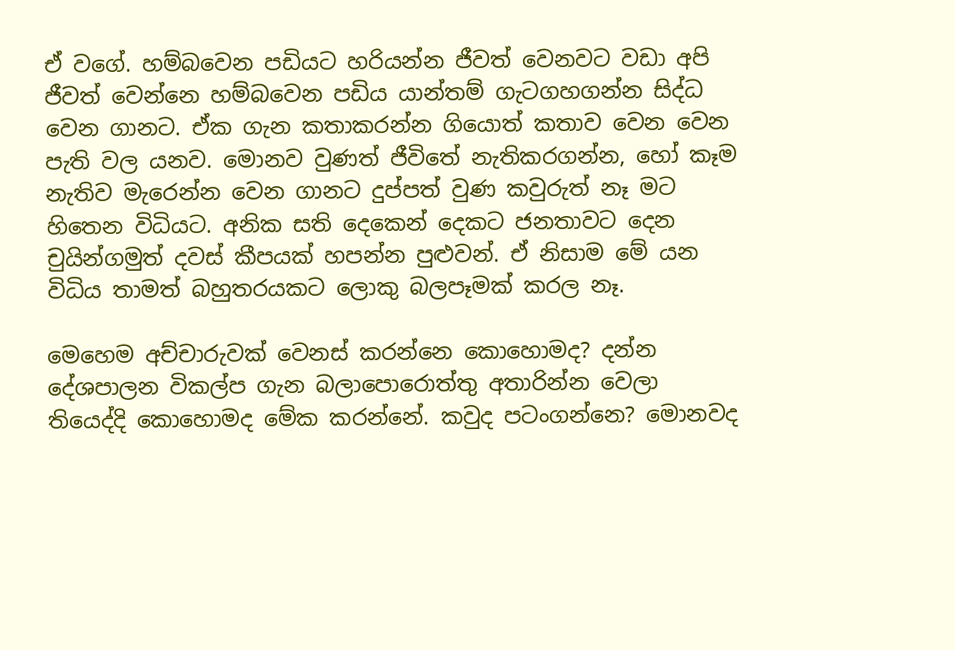ඒ වගේ. හම්බවෙන පඩියට හරියන්න ජීවත් වෙනවට වඩා ‍අපි ජීවත් වෙන්නෙ හම්බවෙන පඩිය යාන්තම් ගැටගහගන්න සිද්ධ වෙන ගානට. ඒක ගැන කතාකරන්න ගියොත් කතාව වෙන වෙන පැති වල යනව. මොනව වුණත් ජීවිතේ නැතිකරගන්න, හෝ කෑම නැතිව මැරෙන්න වෙන ගානට දුප්පත් වුණ කවුරුත් නෑ මට හිතෙන විධියට. අනික සති දෙකෙන් දෙකට ජනතාවට දෙන චුයින්ගමුත් දවස් කීපයක් හපන්න පුළුවන්. ඒ නිසාම මේ යන විධිය තාමත් බහුතරයකට ලොකු බලපෑමක් කරල නෑ.

මෙහෙම අච්චාරුවක් වෙනස් කරන්නෙ කොහොමද? දන්න දේශපාලන විකල්ප ගැන බලාපොරොත්තු අතාරින්න වෙලා තියෙද්දි කොහොමද මේක කරන්නේ. කවුද පටංගන්නෙ? මොනවද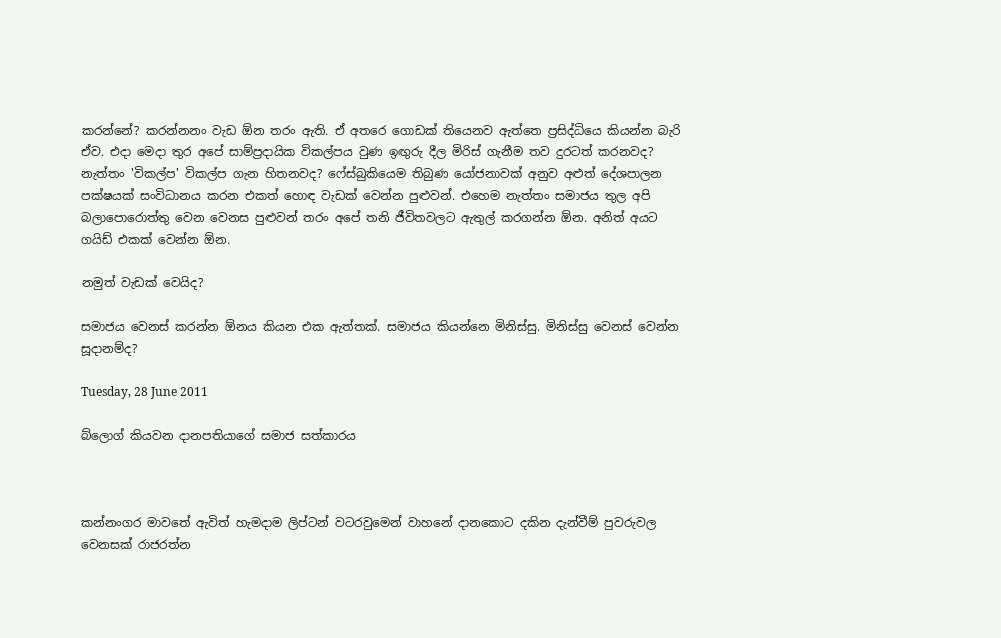කරන්නේ? කරන්නනං වැඩ ඕන තරං ඇති. ඒ අතරෙ ගොඩක් තියෙනව ඇත්තෙ ප්‍රසිද්ධියෙ කියන්න බැරි ඒව. එදා මෙදා තුර අපේ සාම්ප්‍රදායික විකල්පය වුණ ඉඟුරු දීල මිරිස් ගැනීම තව දුරටත් කරනවද? නැත්තං 'විකල්ප' විකල්ප ගැන හිතනවද? ෆේස්බුකියෙම තිබුණ යෝජනාවක් අනුව අළුත් ‍දේශපාලන පක්ෂයක් සංවිධානය කරන එකත් හොඳ වැඩක් වෙන්න පුළුවන්. එහෙම නැත්තං සමාජය තුල අපි බලාපොරොත්තු වෙන වෙනස පුළුවන් තරං අපේ තනි ජීවිතවලට ඇතුල් කරගන්න ඕන. අනිත් අයට ගයිඩ් එකක් වෙන්න ඕන.

නමුත් වැඩක් වෙයිද?

සමාජය වෙනස් කරන්න ඕනය කියන එක ඇත්තක්. සමාජය කියන්නෙ මිනිස්සු. මිනිස්සු වෙනස් වෙන්න සූදානම්ද?

Tuesday, 28 June 2011

බ්ලොග් කියවන දානපතියාගේ සමාජ සත්කාරය



කන්නංගර මාවතේ ඇවිත් හැමදාම ලිප්ටන් වටරවුමෙන් වාහනේ දානකොට දකින දැන්වීම් පුවරුවල වෙනසක් රාජරත්න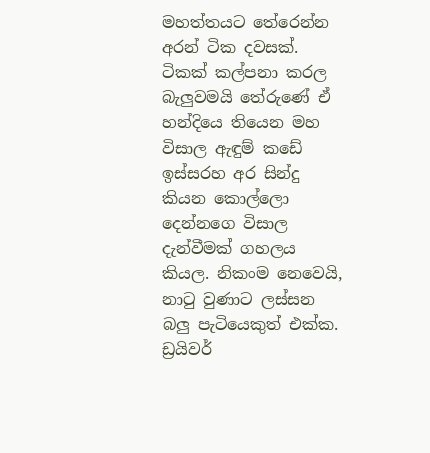මහත්තයට තේරෙන්න අරන් ටික දවසක්. ටිකක් කල්පනා කරල බැලුවමයි තේරුණේ ඒ හන්දියෙ තියෙන මහ විසාල ඇඳුම් කඩේ ඉස්සරහ අර සින්දු කියන කොල්ලො දෙන්නගෙ විසාල දැන්වීමක් ගහලය කියල. නිකංම නෙවෙයි, නාටු වුණාට ලස්සන බලු පැටියෙකුත් එක්ක. ඩ්‍රයිවර්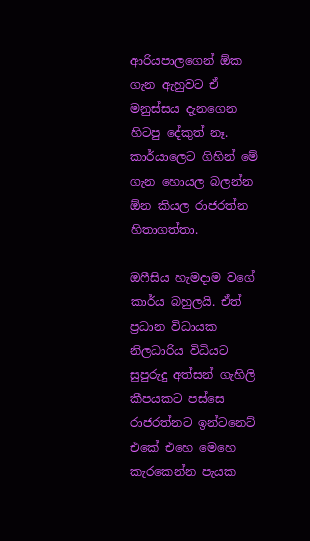ආරියපාලගෙන් ඕක ගැන ඇහුවට ඒ මනුස්සය දැනගෙන හිටපු දේකුත් නෑ. කාර්යාලෙට ගිහින් මේ ගැන හොයල බලන්න ඕන කියල රාජරත්න හිතාගත්තා.

ඔෆීසිය හැමදාම වගේ කාර්ය බහුලයි. ඒත් ප්‍රධාන විධායක නිලධාරිය විධියට සුපුරුදු අත්සන් ගැහිලි කීපයකට පස්සෙ රාජරත්නට ඉන්ටනෙට් එකේ එහෙ මෙහෙ කැරකෙන්න පැයක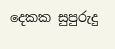දෙකක සුපුරුදු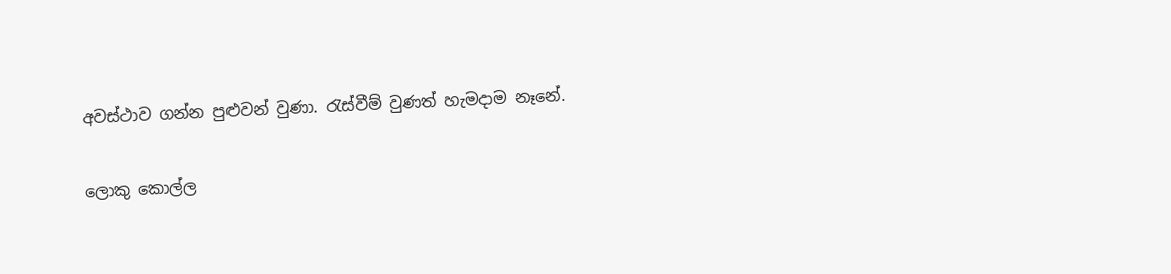අවස්ථාව ගන්න පුළුවන් වුණා. රැස්වීම් වුණත් හැමදාම නෑනේ.

ලොකු කොල්ල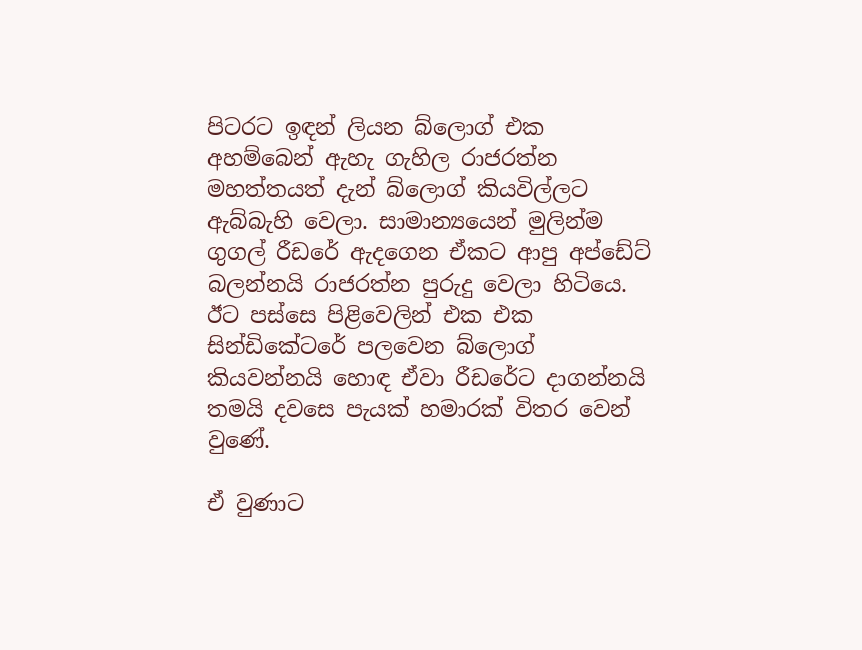පිටරට ඉඳන් ලියන බ්ලොග් එක අහම්බෙන් ඇහැ ගැහිල රාජරත්න මහත්තයත් දැන් බ්ලොග් කියවිල්ලට ඇබ්බැහි වෙලා. සාමාන්‍යයෙන් මුලින්ම ගුගල් රීඩරේ ඇදගෙන ඒකට ආපු අප්ඩේට් බලන්නයි රාජරත්න පුරුදු වෙලා හිටියෙ. ඊට පස්සෙ පිළිවෙලින් එක එක සින්ඩිකේටරේ පලවෙන බ්ලොග් කියවන්නයි හොඳ ඒවා රීඩරේට දාගන්නයි තමයි දවසෙ පැයක් හමාරක් විතර වෙන් වුණේ.

ඒ වුණාට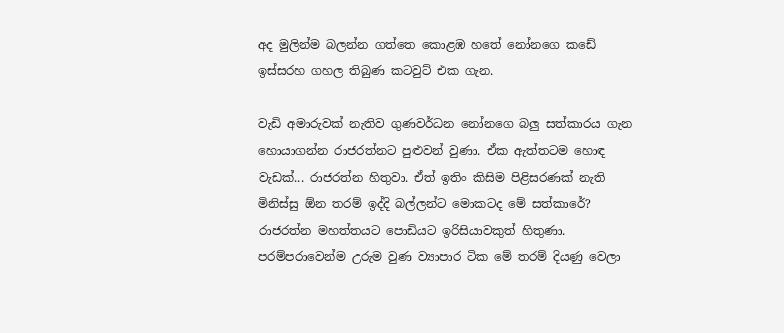අද මුලින්ම බලන්න ගත්තෙ කොළඹ හතේ නෝනගෙ කඩේ ඉස්සරහ ගහල තිබුණ කටවුට් එක ගැන.

වැඩි අමාරුවක් නැතිව ගුණවර්ධන නෝනගෙ බලු සත්කාරය ගැන හොයාගන්න රාජරත්නට පුළුවන් වුණා. ඒක ඇත්තටම හොඳ වැඩක්... රාජරත්න හිතුවා. ඒත් ඉතිං කිසිම පිළිසරණක් නැති මිනිස්සු ඕන තරම් ඉද්දි බල්ලන්ට මොකටද මේ සත්කාරේ? රාජරත්න මහත්තයට පොඩියට ඉරිසියාවකුත් හිතුණා. පරම්පරාවෙන්ම උරුම වුණ ව්‍යාපාර ටික මේ තරම් දියණු වෙලා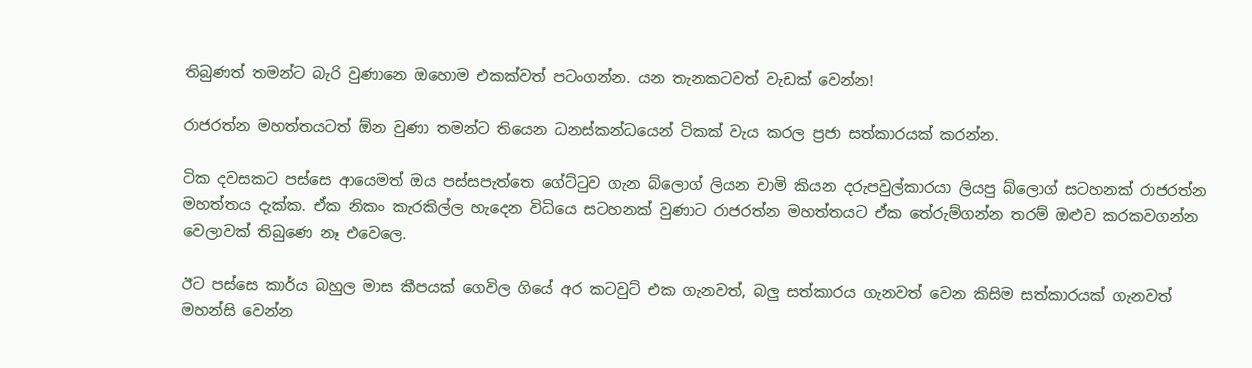තිබුණත් තමන්ට බැරි වුණානෙ ඔහොම එකක්වත් පටංගන්න. යන තැනකටවත් වැඩක් වෙන්න!

රාජරත්න මහත්තයටත් ඕන වුණා තමන්ට තියෙන ධනස්කන්ධයෙන් ටිකක් වැය කරල ප්‍රජා සත්කාරයක් කරන්න.

ටික දවසකට පස්සෙ ආයෙමත් ඔය පස්සපැත්තෙ ගේට්ටුව ගැන බ්ලොග් ලියන චාමි කියන දරුපවුල්කාරයා ලියපු බ්ලොග් සටහනක් රාජරත්න මහත්තය දැක්ක. ඒක නිකං කැරකිල්ල හැදෙන විධියෙ සටහනක් වුණාට රාජරත්න මහත්තයට ඒක තේරුම්ගන්න තරම් ඔළුව කරකවගන්න වෙලාවක් තිබුණෙ නෑ එවෙලෙ.

ඊට පස්සෙ කාර්ය බහුල මාස කීපයක් ගෙවිල ගියේ අර කටවුට් එක ගැනවත්, බලු සත්කාරය ගැනවත් වෙන කිසිම සත්කාරයක් ගැනවත් මහන්සි වෙන්න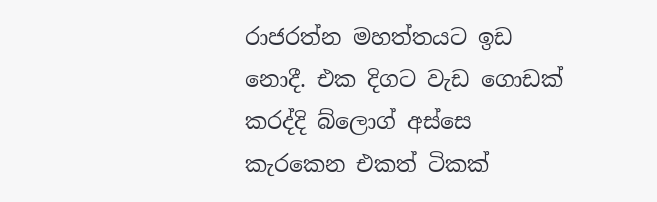රාජරත්න මහත්තයට ඉඩ නොදී. එක දිගට වැඩ ගොඩක් කරද්දි බ්ලොග් අස්සෙ කැ‍රකෙන එකත් ටිකක්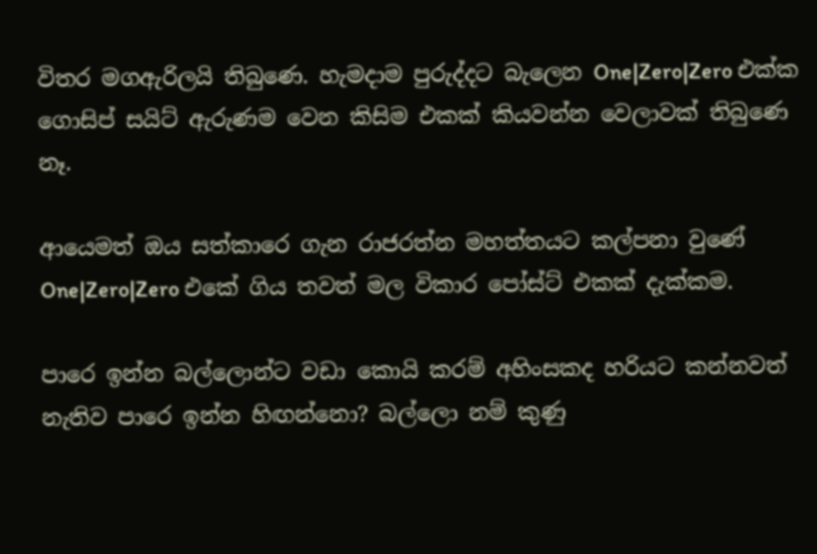විතර මගඇරිලයි තිබුණෙ. හැමදාම පුරුද්දට බැලෙන One|Zero|Zero එක්ක ගොසිප් සයිට් ඇරුණම වෙන කිසිම එකක් කියවන්න වෙලාවක් තිබුණෙ නෑ.

ආයෙමත් ඔය සත්කාරෙ ගැන රාජරත්න මහත්තයට කල්පනා වුණේ One|Zero|Zero එකේ ගිය තවත් මල විකාර පෝස්ට් එකක් දැක්කම.

පාරෙ ඉන්න බල්ලොන්ට වඩා කොයි කරම් අහිංසකද හරියට කන්නවත් නැතිව පාරෙ ඉන්න හිඟන්නො? බල්ලො නම් කුණු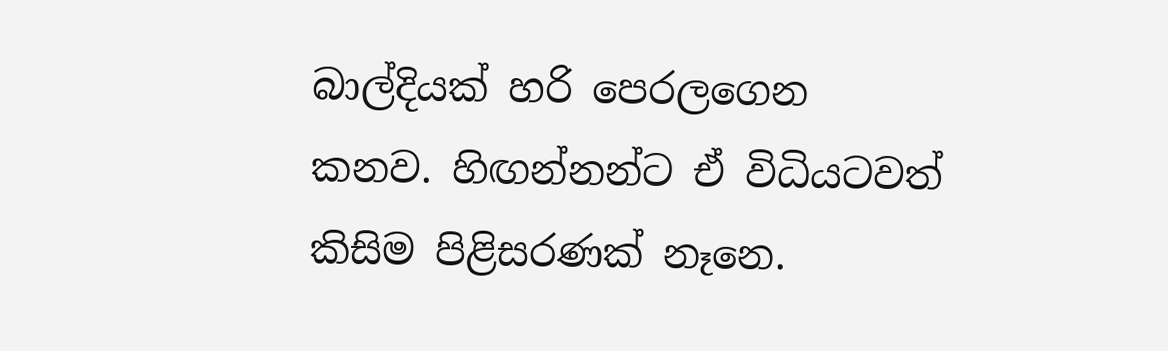බාල්දියක් හරි පෙරලගෙන කනව. හිඟන්නන්ට ඒ විධියටවත් කිසිම පිළිසරණක් නෑනෙ.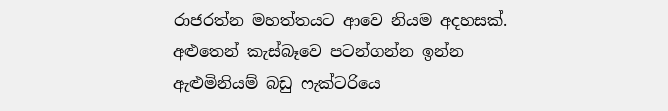රාජරත්න මහත්තයට ආවෙ නියම අදහසක්. අළුතෙන් කැස්බෑවෙ පටන්ගන්න ඉන්න ඇළුමිනියම් බඩු ෆැක්ටරියෙ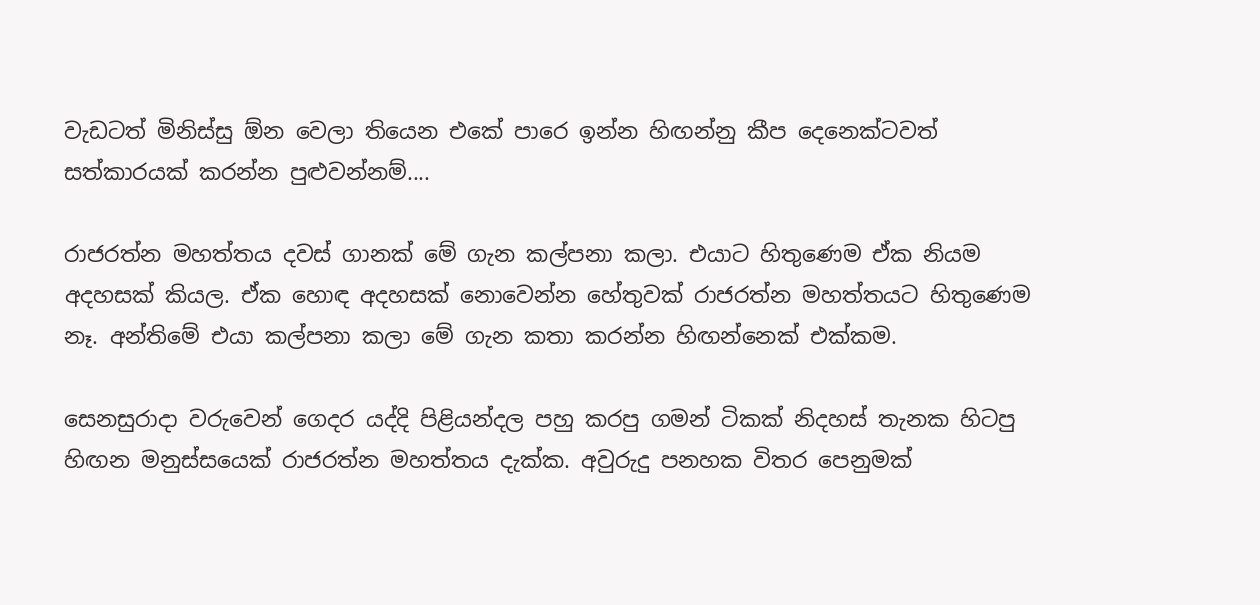වැඩටත් මිනිස්සු ඕන වෙලා තියෙන එකේ පාරෙ ඉන්න හිඟන්නු කීප දෙනෙක්ටවත් සත්කාරයක් කරන්න පුළුවන්නම්....

රාජරත්න මහත්තය දවස් ගානක් මේ ගැන කල්පනා කලා. එයාට හිතුණෙම ඒක නියම අදහසක් කියල. ඒක හොඳ අදහසක් නොවෙන්න හේතුවක් රාජරත්න මහත්තයට හිතුණෙම නෑ. අන්තිමේ එයා කල්පනා කලා මේ ගැන කතා කරන්න හිඟන්නෙක් එක්කම.

සෙනසුරාදා වරුවෙන් ගෙදර යද්දි පිළියන්දල පහු කරපු ගමන් ටිකක් නිදහස් තැනක හිටපු හිඟන මනුස්සයෙක් රාජරත්න මහත්තය දැක්ක. අවුරුදු පනහක විතර පෙනුමක්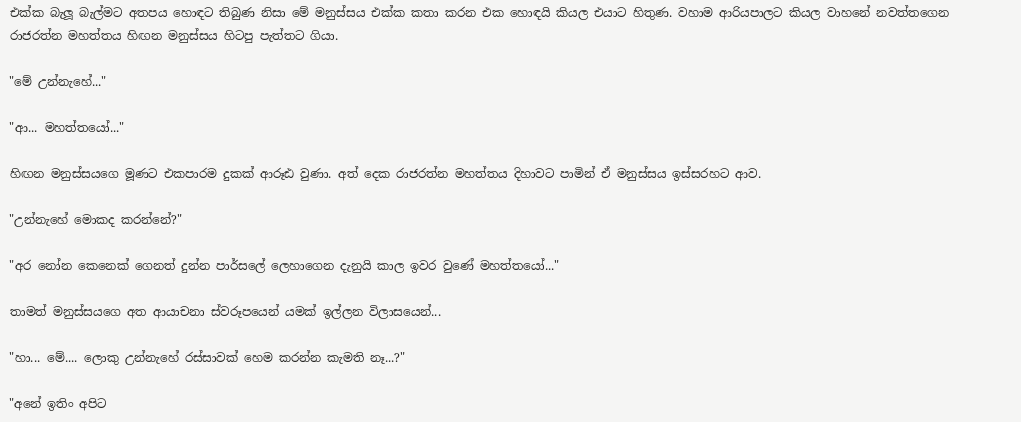එක්ක බැලූ බැල්මට අතපය හොඳට තිබුණ නිසා මේ මනුස්සය එක්ක කතා කරන එක හොඳයි කියල එයාට හිතුණ. වහාම ආරියපාලට කියල වාහනේ නවත්තගෙන රාජරත්න මහත්තය හිඟන මනුස්සය හිටපු පැත්තට ගියා.

"මේ උන්නැහේ..."

"ආ... මහත්තයෝ..."

හිඟන මනුස්සයගෙ මූණට එකපාරම දුකක් ආරූඪ වුණා. අත් දෙක රාජරත්න මහත්තය දිහාවට පාමින් ඒ මනුස්සය ඉස්සරහට ආව.

"උන්නැහේ මොකද කරන්නේ?"

"අර නෝන කෙනෙක් ගෙනත් දුන්න පාර්සලේ ලෙහාගෙන දැනුයි කාල ඉවර වුණේ මහත්තයෝ..."

තාමත් මනුස්සයගෙ අත ආයාචනා ස්වරූපයෙන් යමක් ඉල්ලන විලාසයෙන්...

"හා... මේ.... ලොකු උන්නැහේ රස්සාවක් හෙම කරන්න කැමති නෑ...?"

"අනේ ඉතිං අපිට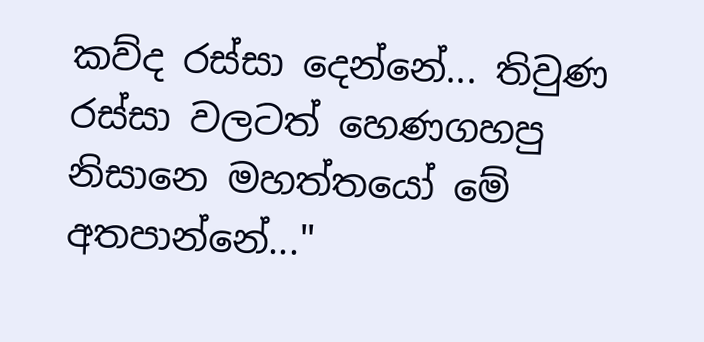කව්ද රස්සා දෙන්නේ... තිවුණ රස්සා වලටත් හෙණගහපු නිසානෙ මහත්තයෝ මේ අතපාන්නේ..."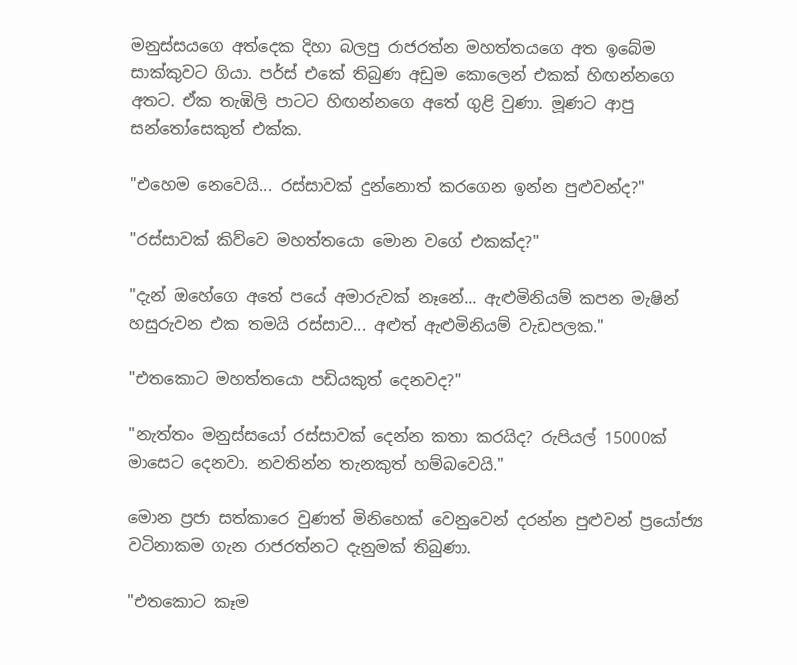මනුස්සයගෙ අත්දෙක දිහා බලපු රාජරත්න මහත්තයගෙ අත ඉ‍බේම සාක්කුවට ගියා. පර්ස් එකේ තිබුණ අඩුම කොලෙන් එකක් හිඟන්නගෙ අතට. ඒක තැඹිලි පාටට හිඟන්නගෙ අතේ ගුළි වුණා. මූණට ආපු සන්තෝසෙකුත් එක්ක.

"එහෙම නෙවෙයි... රස්සාවක් දුන්නොත් කරගෙන ඉන්න පුළුවන්ද?"

"රස්සාවක් කිව්වෙ මහත්තයො මොන වගේ එකක්ද?"

"දැන් ඔහේගෙ අතේ පයේ අමාරුවක් නෑනේ... ඇළුමිනියම් කපන මැෂින් හසුරුවන එක තමයි රස්සාව... අළුත් ඇළුමිනියම් වැඩපලක."

"එතකොට මහත්තයො පඩියකුත් දෙනවද?"

"නැත්තං මනුස්සයෝ රස්සාවක් දෙන්න කතා කරයිද? රුපියල් 15000ක් මාසෙට දෙනවා. නවතින්න තැනකුත් හම්බවෙයි."

මොන ප්‍රජා සත්කාරෙ වුණත් මිනිහෙක් වෙනුවෙන් දරන්න පුළුවන් ප්‍රයෝජ්‍ය වටිනාකම ගැන රාජරත්නට දැනුමක් තිබුණා.

"එතකොට කෑම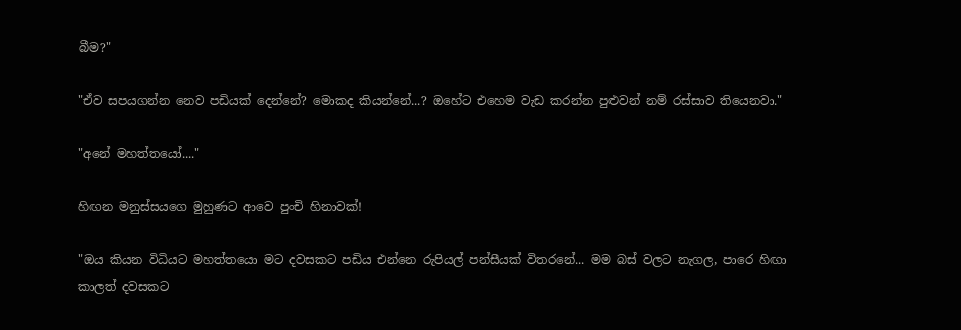බීම?"

"ඒව සපයගන්න නෙව පඩියක් දෙන්නේ? මොකද කියන්නේ...? ඔහේට එහෙම වැඩ කරන්න පුළුවන් නම් රස්සාව තියෙනවා."

"අනේ මහත්තයෝ...."

හිඟන මනුස්සයගෙ මුහුණට ආවෙ පුංචි හිනාවක්!

"ඔය කියන විධියට මහත්තයො මට දවසකට පඩිය එන්නෙ රුපියල් පන්සීයක් විතරනේ... මම බස් වලට නැගල, පාරෙ හිඟා කාලත් දවසකට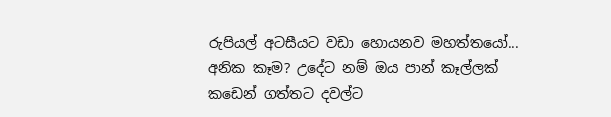රුපියල් අටසීයට වඩා හොයනව මහත්තයෝ... අනික කෑම? උදේට නම් ඔය පාන් කෑල්ලක් කඩෙන් ගත්තට දවල්ට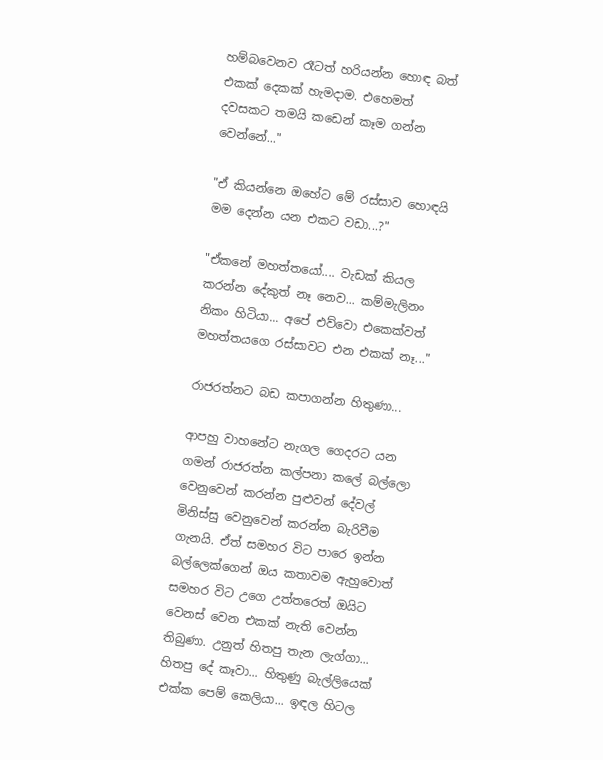හම්බවෙනව රෑටත් හරියන්න හොඳ බත් එකක් දෙකක් හැමදාම. එහෙමත් දවසකට තමයි කඩෙන් කෑම ගන්න වෙන්නේ..."

"ඒ කියන්නෙ ඔහේට මේ රස්සාව හොඳයි මම දෙන්න යන එකට වඩා...?"

"ඒකනේ මහත්තයෝ.... වැඩක් කියල කරන්න දේකුත් නෑ නෙව... කම්මැලිනං නිකං හිටියා... අපේ එව්වො එකෙක්වත් මහත්තයගෙ රස්සාවට එන එකක් නෑ..."

රාජරත්නට බඩ කපාගන්න හිතුණා...

ආපහු වාහනේට නැගල ගෙදරට යන ගමන් රාජරත්න කල්පනා කලේ බල්ලො වෙනුවෙන් කරන්න පුළුවන් දේවල් මිනිස්සු වෙනුවෙන් කරන්න බැරිවීම ගැනයි. ඒත් සමහර විට පාරෙ ඉන්න බල්ලෙක්ගෙන් ඔය කතාවම ඇහුවොත් සමහර විට උගෙ උත්තරෙත් ඔයිට වෙනස් වෙන එකක් නැති වෙන්න තිබුණා. උනුත් හිතපු තැන ලැග්ගා... හිතපු දේ කෑවා... හිතුණු බැල්ලියෙක් එක්ක පෙම් කෙලියා... ඉඳල හිටල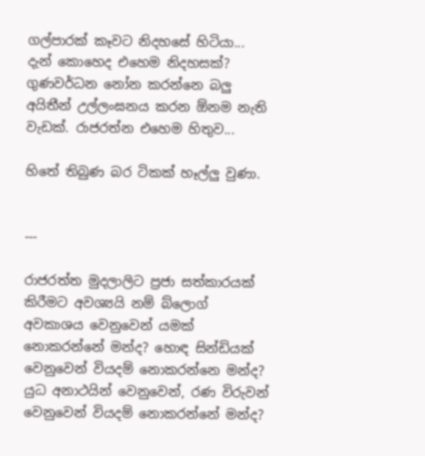ගල්පාරක් කෑවට නිදහසේ හිටියා... දැන් කොහෙද එහෙම නිදහසක්? ගුණවර්ධන නෝන කරන්නෙ බලු අයිතීන් උල්ලංඝනය කරන ඕනම නැති වැඩක්. රාජරත්න එහෙම හිතුව...

හිතේ තිබුණ බර ටිකක් හෑල්ලු වුණා.


---

රාජරත්ත මුදලාලිට ප්‍රජා සත්කාරයක් කිරීමට අවශ්‍යයි නම් බ්ලොග් අවකාශය වෙනුවෙන් යමක් නොකරන්නේ මන්ද? හොඳ සින්ඩියක් වෙනුවෙන් වියදම් නොකරන්නෙ මන්ද? යුධ අනාථයින් වෙනුවෙන්, රණ විරුවන් වෙනුවෙන් වියදම් නොකරන්නේ මන්ද?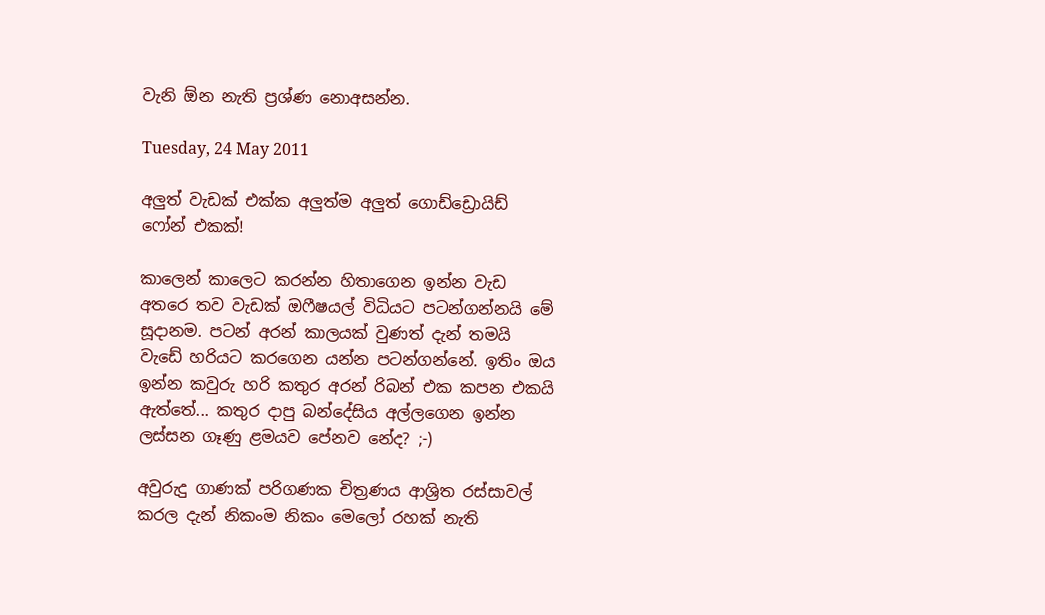වැනි ඕන නැති ප්‍රශ්ණ නොඅසන්න.

Tuesday, 24 May 2011

අලුත් වැඩක් එක්ක අලුත්ම අලුත් ගොඩ්ඩ්‍රොයිඩ් ෆෝන් එකක්!

කාලෙන් කාලෙට කරන්න හිතාගෙන ඉන්න වැඩ අතරෙ තව වැඩක් ඔෆීෂයල් විධියට පටන්ගන්නයි මේ සූදානම. පටන් අරන් කාලයක් වුණත් දැන් තමයි වැඩේ හරියට කරගෙන යන්න පටන්ගන්නේ. ඉතිං ඔය ඉන්න කවුරු හරි කතුර අරන් රිබන් එක කපන එකයි ඇත්තේ... කතුර දාපු බන්දේසිය අල්ලගෙන ඉන්න ලස්සන ගෑණු ළමයව පේනව නේද? ;-)

අවුරුදු ගාණක් පරිගණක චිත්‍රණය ආශ්‍රිත රස්සාවල් කරල දැන් නිකංම නිකං මෙලෝ රහක් නැති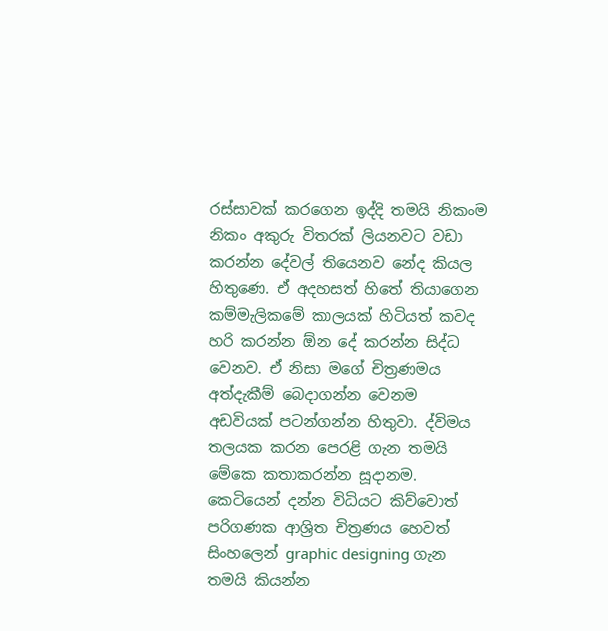රස්සාවක් කරගෙන ඉද්දි තමයි නිකංම නිකං අකුරු විතරක් ලියනවට වඩා කරන්න දේවල් තියෙනව නේද කියල හිතුණෙ. ඒ අදහසත් හිතේ තියාගෙන කම්මැලිකමේ කාලයක් හිටියත් කවද හරි කරන්න ඕන දේ කරන්න සිද්ධ වෙනව. ඒ නිසා මගේ චිත්‍රණමය අත්දැකීම් බෙදාගන්න වෙනම අඩවියක් පටන්ගන්න හිතුවා. ද්විමය තලයක කරන පෙරළි ගැන තමයි මේකෙ කතාකරන්න සූදානම. කෙටියෙන් දන්න විධියට කිව්වොත් පරිගණක ආශ්‍රිත චිත්‍රණය හෙවත් සිංහලෙන් graphic designing ගැන තමයි කියන්න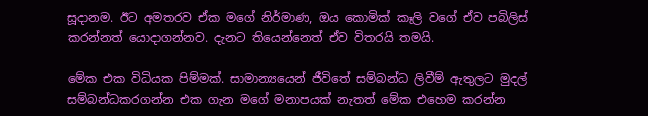සූදානම. ඊට අමතරව ඒක මගේ නිර්මාණ, ඔය කොමික් කෑලි වගේ ඒව පබිලිස් කරන්නත් යොදාගන්නව. දැනට තියෙන්නෙත් ඒව විතරයි තමයි.

මේක එක විධියක පිම්මක්. සාමාන්‍යයෙන් ජීවිතේ සම්බන්ධ ලිවීම් ඇතුලට මුදල් සම්බන්ධකරගන්න එක ගැන මගේ මනාපයක් නැතත් මේක එහෙම කරන්න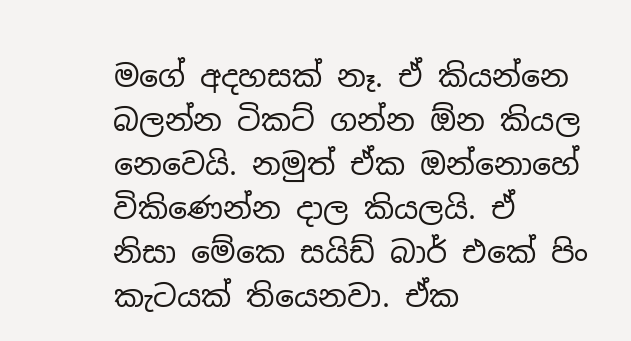මගේ අදහසක් නෑ. ඒ කියන්නෙ බලන්න ටිකට් ගන්න ඕන කියල නෙවෙයි. නමුත් ඒක ඔන්නොහේ විකිණෙන්න දාල කියලයි. ඒ නිසා ‍මේකෙ සයිඩ් බාර් එකේ පිං කැටයක් තියෙනවා. ඒක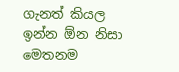ගැනත් කියල ඉන්න ඕන නිසා මෙතනම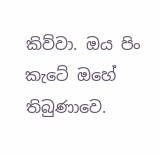කිව්වා. ඔය පිං කැටේ ඔහේ තිබුණාවෙ.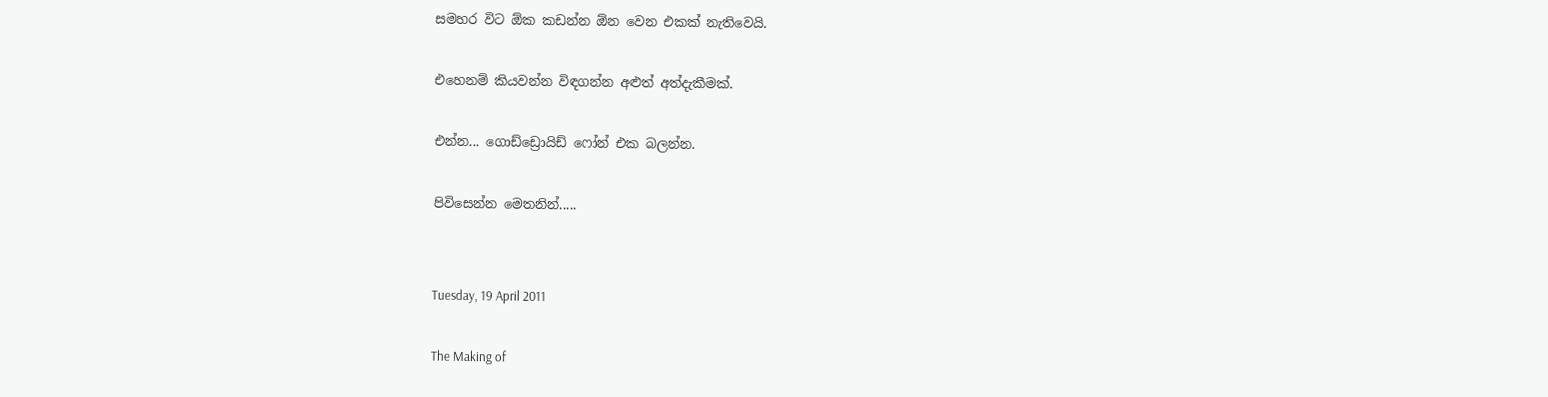සමහර විට ඕක කඩන්න ඕන වෙන එකක් නැතිවෙයි.

එහෙනම් කියවන්න විඳගන්න අළුත් අත්දැකීමක්.

එන්න... ගොඩ්ඩ්‍රොයිඩ් ෆෝන් එක බලන්න.

පිවිසෙන්න මෙතනින්.....


Tuesday, 19 April 2011

The Making of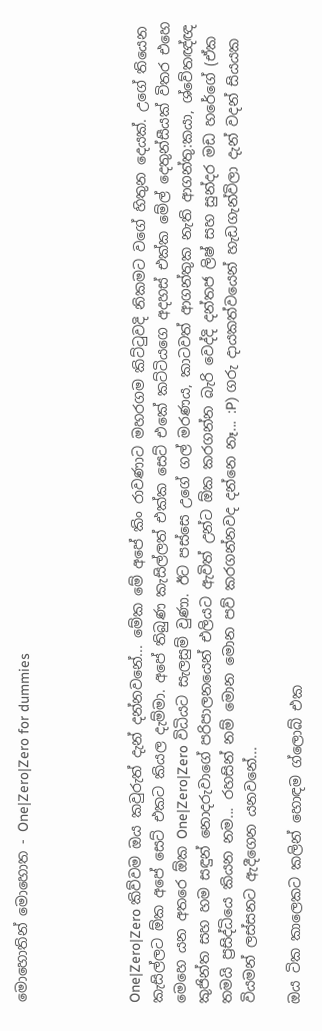මොහොතින් මොහොත - One|Zero|Zero for dummies




One|Zero|Zero කිව්වම ඔය කවුරුත් දැන් දන්නවනේ... මේක මේ අපේ කිං රාවණාට මහරගම කිට්ටුවදි නිකමට වගේ හිතුන දෙයක්. උගේ තියෙන කැසිල්ලට ඕක අපේ සෙට් එකට කියල දැම්මා. අපේ තිබුණ කැසිල්ලත් එක්ක සෙට් එකේ කට්ටියගෙ අදහස් එක්ක මේල් දෙතුන්සීයක් විතර එහෙ මෙහෙ යන අතරෙ ඕක One|Zero|Zero විධියට සැලසුම් වුණා. ඊට පස්සෙ උගේ ගල් මරණය, කාටවත් ආගන්තුක නැති ආගන්තු:කයා, ශ්වේතඥ්ඥ කුජින්ත සහ හම සඳුන් නොදරුවාගේ පරිපාලනයෙන් එලියට ඇවිත් උන්ට ඕක කරගන්න බැරි වෙද්දි දන්තජ ලිෂ් සහ සුන්දර මඩ හරේගේ (ඒක තමයි ප්‍රසිද්ධියෙ කියන නම... රහසින් නම් මොන මොන පව් කරගන්නවද දන්නෙ නෑ... :P) ගරු දායකත්වයෙන් හැඩගැන්විලා දැන් වදන් සියයක වියමන් ලස්සනට ඇදීගෙන යනවනේ...

ඔය ටික කාලෙකට කලින් හොඳම ග්ලොබ් එක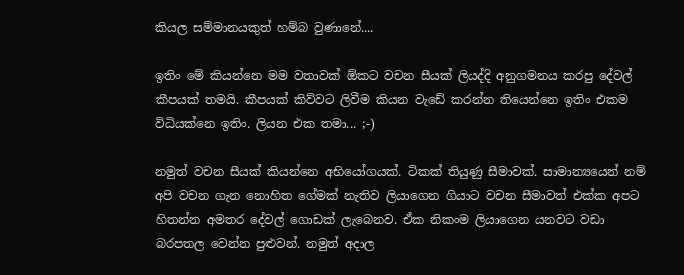කියල සම්මානයකුත් හම්බ වුණානේ....

ඉතිං මේ කියන්නෙ මම වතාවක් ඕකට ‍වචන සීයක් ලියද්දි අනුගමනය කරපු දේවල් කීපයක් තමයි. කීපයක් කිව්වට ලිවීම කියන වැඩේ කරන්න තියෙන්නෙ ඉතිං එකම විධියක්නෙ ඉතිං. ලියන එක තමා... ;-)

නමුත් වචන සීයක් කියන්නෙ අභියෝගයක්. ටිකක් තියුණු සීමාවක්. සාමාන්‍යයෙන් නම් අපි වචන ගැන නොහිත ගේමක් නැතිව ලියාගෙන ගියාට වචන සීමාවත් එක්ක අපට හිතන්න අමතර දේවල් ගොඩක් ලැබෙනව. ඒක නිකංම ලියාගෙන යනවට වඩා බරපතල වෙන්න පුළුවන්. නමුත් අදාල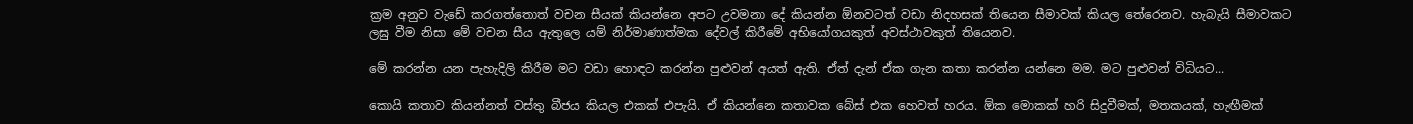ක්‍රම අනුව වැඩේ කරගත්තොත් වචන සීයක් කියන්නෙ අපට උවමනා දේ කියන්න ඕනවටත් වඩා නිදහසක් තියෙන සීමාවක් කියල තේරෙනව. හැබැයි සීමාවකට ලඝු වීම නිසා මේ වචන සීය ඇතුලෙ යම් නිර්මාණාත්මක දේවල් කිරීමේ අභියෝගයකුත් අවස්ථාවකුත් තියෙනව.

මේ කරන්න යන පැහැදිලි කිරීම මට වඩා හොඳට කරන්න පුළුවන් අයත් ඇති. ඒත් දැන් ඒක ගැන කතා කරන්න යන්නෙ මම. මට පුළුවන් විධියට...

කොයි කතාව කියන්නත් වස්තු බීජය කියල එකක් එපැයි. ඒ කියන්නෙ කතාවක බේස් එක හෙවත් හරය. ඕක මොකක් හරි සිදුවීමක්, මතකයක්, හැඟීමක්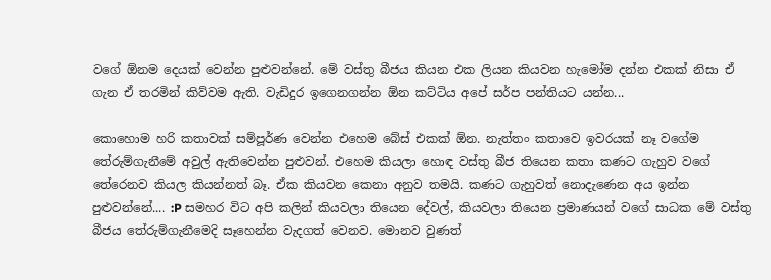වගේ ඕනම දෙයක් වෙන්න පුළුවන්නේ. මේ වස්තු බීජය කියන එක ලියන කියවන හැමෝම දන්න එකක් නිසා ඒ ගැන ඒ තරමින් කිව්වම ඇති. වැඩිදුර ඉගෙනගන්න ඕන කට්ටිය අපේ සර්ප පන්තියට යන්න...

කොහොම හරි කතාවක් සම්පූර්ණ වෙන්න එහෙම බේස් එකක් ඕන. නැත්තං කතාවෙ ඉවරයක් නෑ වගේම තේරුම්ගැනීමේ අවුල් ඇතිවෙන්න පුළුවන්. එහෙම කියලා හොඳ වස්තු බීජ තියෙන කතා කණට ගැහුව වගේ තේරෙනව කියල කියන්නත් බෑ. ඒක කියවන කෙනා අනුව තමයි. කණට ගැහුවත් නොදැණෙන අය ඉන්න පුළුවන්නේ.... :P සමහර විට අපි කලින් කියවලා තියෙන දේවල්, කියවලා තියෙන ප්‍රමාණයන් වගේ ‍සාධක මේ වස්තු බීජය තේරුම්ගැනීමෙදි සෑහෙන්න වැදගත් වෙනව. මොනව වුණත්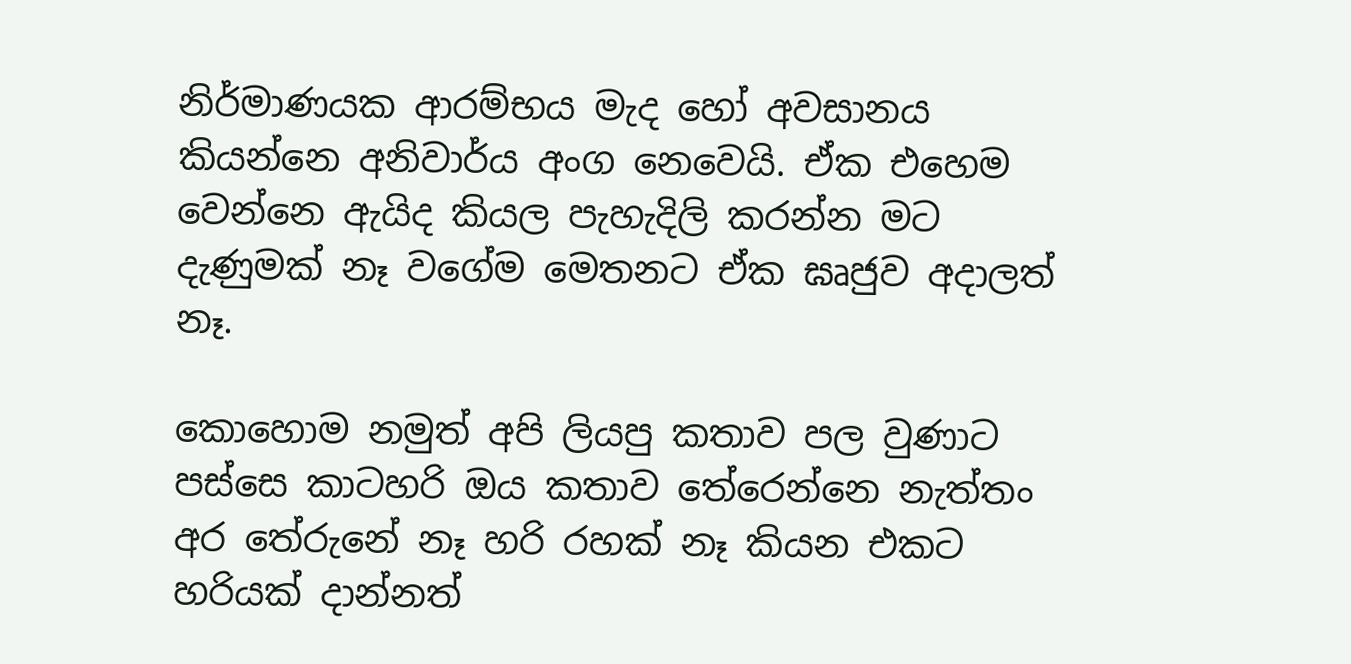නිර්මාණයක ආරම්භය මැද හෝ අවසානය කියන්නෙ අනිවාර්ය අංග නෙවෙයි. ඒක එහෙම වෙන්නෙ ඇයිද කියල පැහැදිලි කරන්න මට දැණුමක් නෑ වගේම මෙතනට ඒක ඝෘජුව අදාලත් නෑ.

කොහොම නමුත් අපි ලියපු කතාව පල වුණාට පස්සෙ කාටහරි ඔය කතාව තේරෙන්නෙ නැත්තං අර තේරුනේ නෑ හරි රහක් නෑ කියන එක‍ට හරියක් දාන්නත්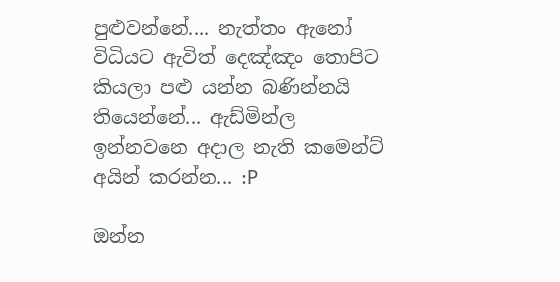පුළුවන්නේ.... නැත්තං ඇනෝ විධියට ඇවිත් දෙඤ්ඤං තොපිට කියලා පළු යන්න බණින්නයි තියෙන්නේ... ඇඩ්මින්ල ඉන්නවනෙ අදාල නැති කමෙන්ට් අයින් කරන්න... :P

ඔන්න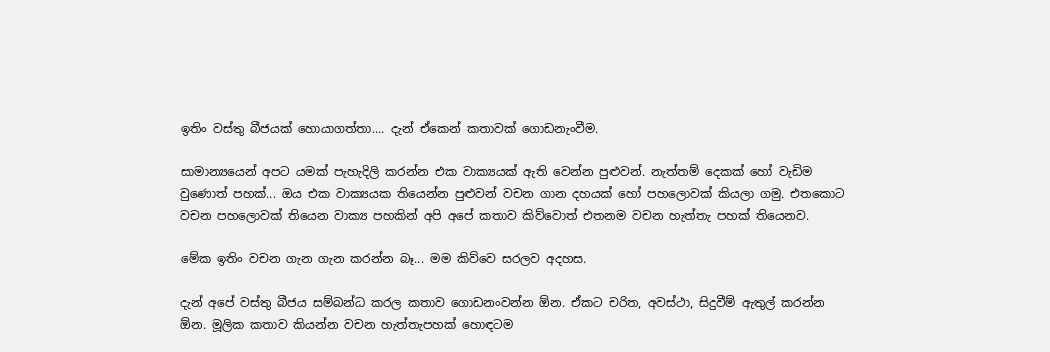ඉතිං වස්තු බීජයක් හොයාගත්තා.... දැන් ඒකෙන් කතාවක් ගොඩනැංවීම.

සාමාන්‍යයෙන් අපට යමක් පැහැදිලි කරන්න එක වාක්‍යයක් ඇති වෙන්න පුළුවන්. නැත්තම් දෙකක් හෝ වැඩිම වුණොත් පහක්... ඔය එක වාක්‍යයක තියෙන්න පුළුවන් වචන ගාන දහයක් හෝ පහලොවක් කියලා ගමු. එතකොට වචන පහලොවක් තියෙන වාක්‍ය පහකින් අපි අපේ කතාව කිව්වොත් එතනම වචන හැත්තැ පහක් තියෙනව.

මේක ඉතිං වචන ගැන ගැන කරන්න බෑ... මම කිව්වෙ සරලව අදහස.

දැන් අපේ වස්තු බීජය සම්බන්ධ කරල කතාව ගොඩනංවන්න ඕන. ඒකට චරිත, අවස්ථා, සිදුවීම් ඇතුල් කරන්න ඕන. මූලික කතාව කියන්න වචන හැත්තැපහක් හොඳටම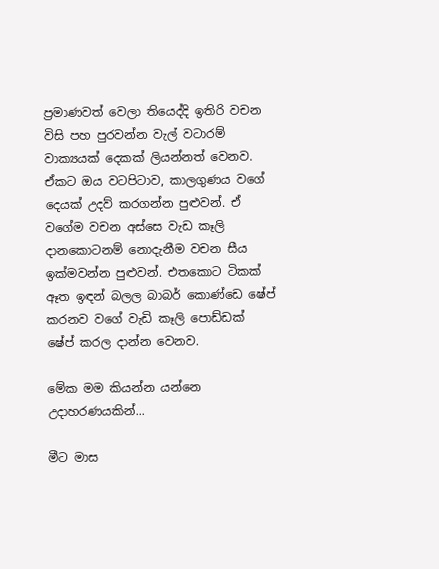ප්‍රමාණවත් වෙලා තියෙද්දි ඉතිරි වචන විසි පහ පුරවන්න වැල් වටාරම් වාක්‍යයක් දෙකක් ලියන්නත් වෙනව. ඒකට ඔය වටපිටාව, කාලගුණය වගේ දෙයක් උදව් කරගන්න පුළුවන්. ඒ වගේම වචන අස්සෙ වැඩ කෑලි දානකොටනම් නොදැනීම වචන සීය ඉක්මවන්න පුළුවන්. එතකොට ටිකක් ඈත ඉඳන් බලල බාබර් කොණ්ඩෙ ෂේප් කරනව වගේ වැඩි කෑලි පොඩ්ඩක් ෂේප් කරල දාන්න වෙනව.

මේක මම කියන්න යන්නෙ උදාහරණයකින්...

මීට මාස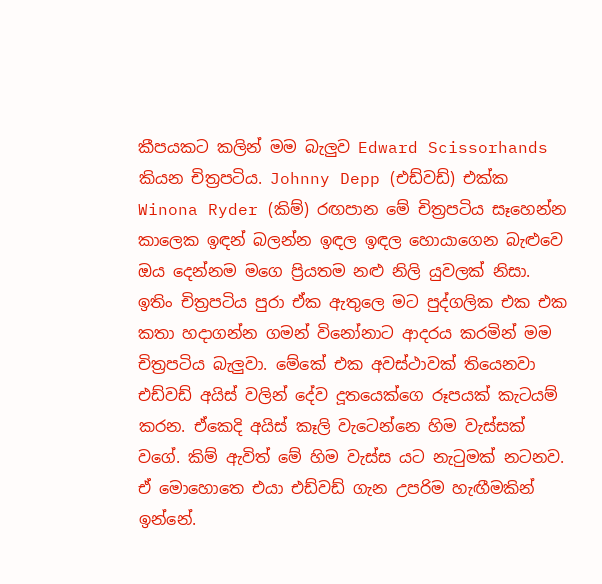කීපයකට කලින් මම බැලුව Edward Scissorhands කියන චිත්‍රපටිය. Johnny Depp (එඩ්වඩ්) එක්ක Winona Ryder (කිම්) රඟපාන මේ චිත්‍රපටිය සෑහෙන්න කාලෙක ඉඳන් බලන්න ඉඳල ඉඳල හොයාගෙන බැළුවෙ ඔය දෙන්නම මගෙ ප්‍රියතම නළු නිලි යුවලක් නිසා. ඉතිං චිත්‍රපටිය පුරා ඒක ඇතුලෙ මට පුද්ගලික එක එක කතා හදාගන්න ගමන් විනෝනාට ආදරය කරමින් මම චිත්‍රපටිය බැලුවා. මේකේ එක අවස්ථාවක් තියෙනවා එඩ්වඩ් අයිස් වලින් දේව දූතයෙක්ගෙ රූපයක් කැටයම් කරන. ඒකෙදි අයිස් කෑලි වැටෙන්නෙ හිම වැස්සක් වගේ. කිම් ඇවිත් මේ හිම වැස්ස යට නැටුමක් නටනව. ඒ මොහොතෙ එයා එඩ්වඩ් ගැන උපරිම හැඟීමකින් ඉන්නේ.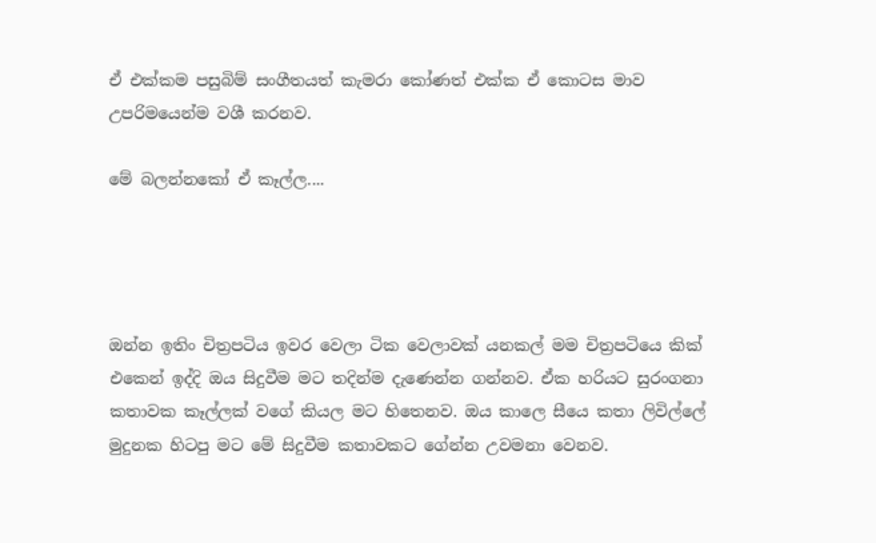ඒ එක්කම පසුබිම් සංගීතයත් කැමරා කෝණත් එක්ක ඒ කොටස මාව උපරිමයෙන්ම වශී කරනව.

මේ බලන්නකෝ ඒ කෑල්ල....




ඔන්න ඉතිං චිත්‍රපටිය ඉවර වෙලා ටික වෙලාවක් යනකල් මම චිත්‍රපටියෙ කික් එකෙන් ඉද්දි ඔය සිදුවීම මට තදින්ම දැණෙන්න ගන්නව. ඒක හරියට සුරංගනා කතාවක කෑල්ලක් වගේ කියල මට හිතෙනව. ඔය කාලෙ සීයෙ කතා ලිවිල්ලේ මුදුනක හිටපු මට මේ සිදුවීම කතාවකට ගේන්න උවමනා වෙනව.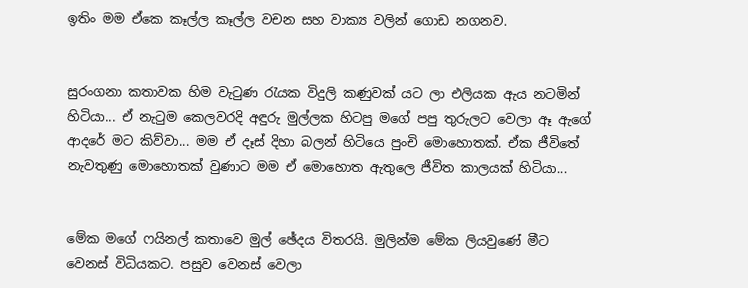ඉතිං මම ඒකෙ කෑල්ල කෑල්ල වචන සහ වාක්‍ය වලින් ගොඩ නගනව.


සුරංගනා කතාවක හිම වැටුණ රැයක විදුලි කණුවක් යට ලා එලියක ඇය නටමින් හිටියා... ඒ නැටුම කෙලවරදි අඳුරු මුල්ලක හිටපු මගේ පපු තුරුලට වෙලා ඈ ඇගේ ආදරේ මට කිව්වා... මම ඒ දෑස් දිහා බලන් හිටියෙ පුංචි මොහොතක්. ඒක ජීවිතේ නැවතුණු මොහොතක් වුණාට මම ඒ මොහොත ඇතුලෙ ජීවිත කාලයක් හිටියා...


මේක මගේ ෆයිනල් කතාවෙ මුල් ඡේදය විතරයි. මුලින්ම මේක ලියවුණේ මීට වෙනස් විධියකට. පසුව වෙනස් වෙලා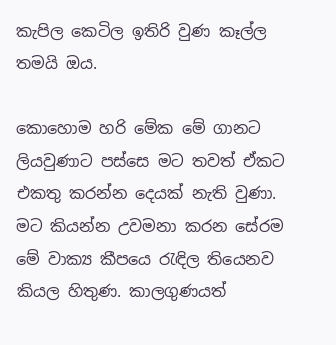කැපිල කෙටිල ඉතිරි වුණ කෑල්ල තමයි ඔය.

කොහොම හරි මේක මේ ගානට ලියවුණාට පස්සෙ මට තවත් ඒකට එකතු කරන්න දෙයක් නැති වුණා. මට කියන්න උවමනා කරන සේරම මේ වාක්‍ය කීපයෙ රැඳිල තියෙනව කියල හිතුණ. කාලගුණයත්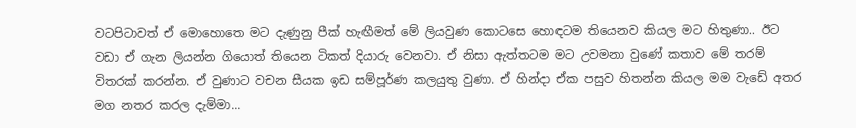වටපිටාවත් ඒ මොහොතෙ මට දැණුනු පීක් හැඟීමත් මේ ලියවුණ කොටසෙ හොඳටම තියෙනව කියල මට හිතුණා.. ඊට වඩා ඒ ගැන ලියන්න ගියොත් තියෙන ටිකත් දියාරු වෙනවා. ඒ නිසා ඇත්තටම මට උවමනා වුණේ කතාව මේ තරම් විතරක් කරන්න. ඒ වුණාට වචන සීයක ඉඩ සම්පූර්ණ කලයුතු වුණා. ඒ හින්දා ඒක පසුව හිතන්න කියල මම වැඩේ අතර මග නතර කරල දැම්මා...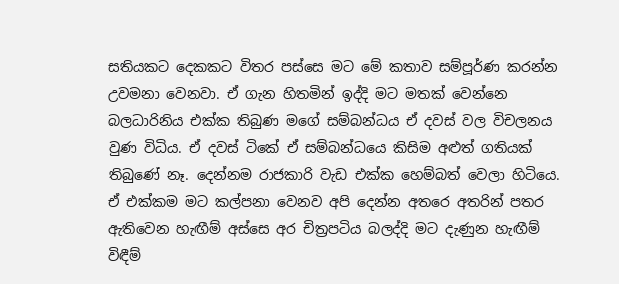සතියකට දෙකකට විතර පස්සෙ මට මේ කතාව සම්පූර්ණ කරන්න උවමනා වෙනවා. ඒ ගැන හිතමින් ඉද්දි මට මතක් වෙන්නෙ බලධාරිනිය එක්ක තිබුණ මගේ සම්බන්ධය ඒ දවස් වල විචලනය වුණ විධිය. ඒ දවස් ටිකේ ඒ සම්බන්ධයෙ කිසිම අළුත් ගතියක් තිබුණේ නෑ. දෙන්නම රාජකාරි වැඩ එක්ක හෙම්බත් වෙලා හිටියෙ. ඒ එක්කම මට කල්පනා වෙනව අපි දෙන්න අතරෙ අතරින් පතර ඇතිවෙන හැඟීම් අස්සෙ අර චිත්‍රපටිය බලද්දි මට දැණුන හැඟීම් විඳීම්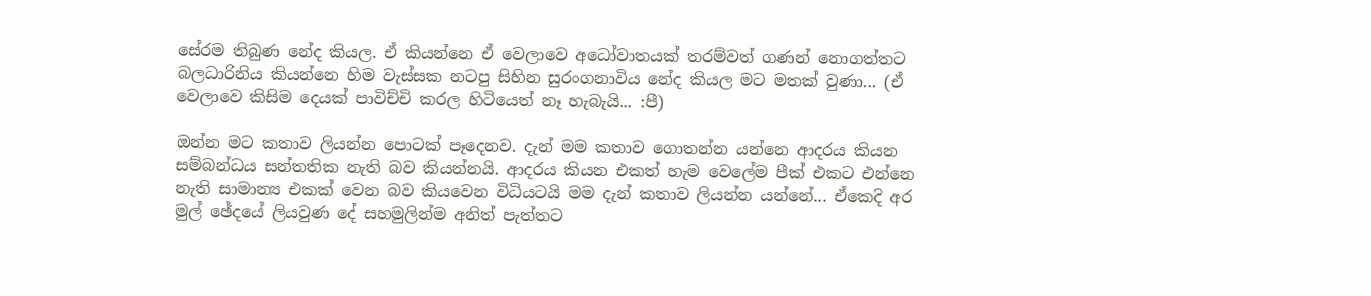සේරම තිබුණ නේද කියල. ඒ කියන්නෙ ඒ වෙලාවෙ අධෝවාතයක් තරම්වත් ගණන් නොගත්තට බලධාරිනිය කියන්නෙ හිම වැස්සක නටපු සිහින සුරංගනාවිය නේද කියල මට මතක් වුණා... (ඒ වෙලාවෙ කිසිම දෙයක් පාවිච්චි කරල හිටියෙත් නෑ හැබැයි... :පී)

ඔන්න මට කතාව ලියන්න පොටක් පෑදෙනව. දැන් මම කතාව ගොතන්න යන්නෙ ආදරය කියන සම්බන්ධය සන්තතික නැති බව කියන්නයි. ආදරය කියන එකත් හැම වෙලේම පීක් එකට එන්නෙ නැති සාමාන්‍ය එකක් වෙන බව කියවෙන විධියටයි මම දැන් කතාව ලියන්න යන්නේ... ඒකෙදි අර මුල් ඡේදයේ ලියවුණ දේ සහමුලින්ම අනිත් පැත්තට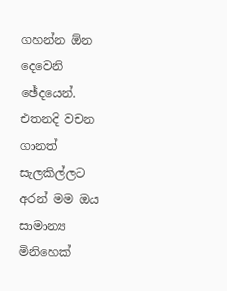ගහන්න ඕන දෙවෙනි ඡේදයෙන්. එතනදි වචන ගානත් සැලකිල්ලට අරන් මම ඔය සාමාන්‍ය මිනිහෙක්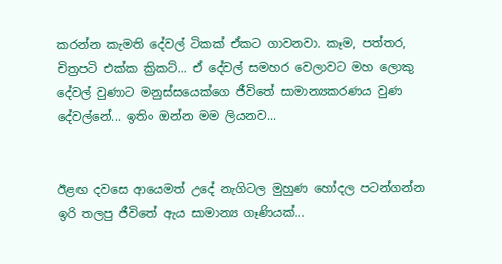කරන්න කැමති දේවල් ටිකක් ඒකට ගාවනවා. කෑම, පත්තර, චිත්‍රපටි එක්ක ක්‍රිකට්... ඒ දේවල් සමහර වෙලාවට මහ ලොකු දේවල් වුණාට මනුස්සයෙක්ගෙ ජීවිතේ සාමාන්‍යකරණය වුණ දේවල්නේ... ඉතිං ඔන්න මම ලියනව...


ඊළඟ දවසෙ ආයෙමත් උදේ නැගිටල මුහුණ හෝදල පටන්ගන්න ඉරි තලපු ජීවිතේ ඇය සාමාන්‍ය ගෑණියක්...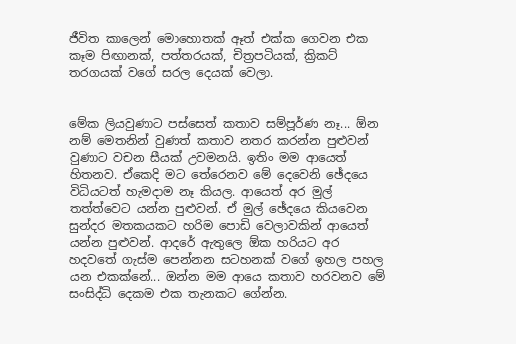ජීවිත කාලෙන් මොහොතක් ඈත් එක්ක ගෙවන එක කෑම පිඟානක්, පත්තරයක්, චිත්‍රපටියක්, ක්‍රිකට් තරගයක් වගේ සරල දෙයක් වෙලා.


මේක ලියවුණාට පස්සෙත් කතාව සම්පූර්ණ නෑ... ඕන නම් මෙතනින් වුණත් කතාව නතර කරන්න පුළුවන් වුණාට වචන සීයක් උවමනයි. ඉතිං මම ආයෙත් හිතනව. ඒකෙදි මට තේරෙනව මේ දෙවෙනි ඡේදයෙ විධියටත් හැමදාම නෑ කියල. ආයෙත් අර මුල් තත්ත්වෙට යන්න පුළුවන්. ඒ මුල් ඡේදයෙ කියවෙන සුන්දර මතකයකට හරිම පොඩි වෙලාවකින් ආයෙත් යන්න පුළුවන්. ආදරේ ඇතුලෙ ඕක හරියට අර හදවතේ ගැස්ම පෙන්නන සටහනක් වගේ ඉහල පහල යන එකක්නේ... ඔන්න මම ආයෙ කතාව හරවනව මේ සංසිද්ධි දෙකම එක තැනකට ගේන්න.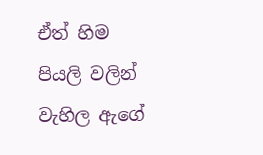ඒත් හිම පියලි වලින් වැහිල ඇගේ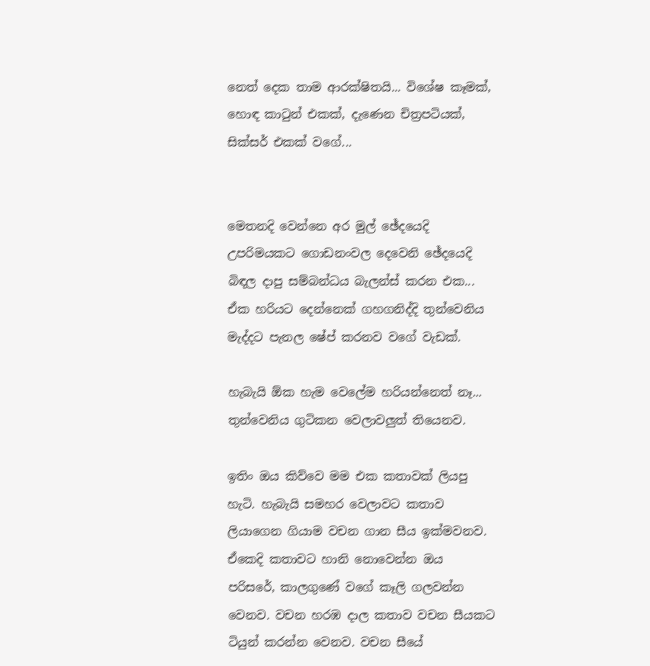නෙත් දෙක තාම ආරක්ෂිතයි... විශේෂ කෑමක්, හොඳ කාටුන් එකක්, දැණෙන චිත්‍රපටියක්, සික්සර් එකක් වගේ...


මෙතනදි වෙන්නෙ අර මුල් ඡේදයෙදි උපරිමයකට ගොඩනංවල දෙවෙනි ඡේදයෙදි බිඳල දාපු සම්බන්ධය බැලන්ස් කරන එක... ඒක හරියට දෙන්නෙක් ගහගනිද්දි තුන්වෙනිය මැද්දට පැනල ෂේප් කරනව වගේ වැඩක්.

හැබැයි ඕක හැම වෙලේම හරියන්නෙත් නෑ... තුන්වෙනිය ගුටිකන වෙලාවලුත් තියෙනව.

ඉතිං ඔය කිව්වෙ මම එක කතාවක් ලියපු හැටි. හැබැයි සමහර වෙලාවට කතාව ලියාගෙන ගියාම වචන ගාන සීය ඉක්මවනව. ඒකෙදි කතාවට හානි නොවෙන්න ඔය පරිසරේ, කාලගුණේ වගේ කෑලි ගලවන්න වෙනව. වචන හරඹ දාල කතාව වචන සීයකට ටියුන් කරන්න වෙනව. වචන සීයේ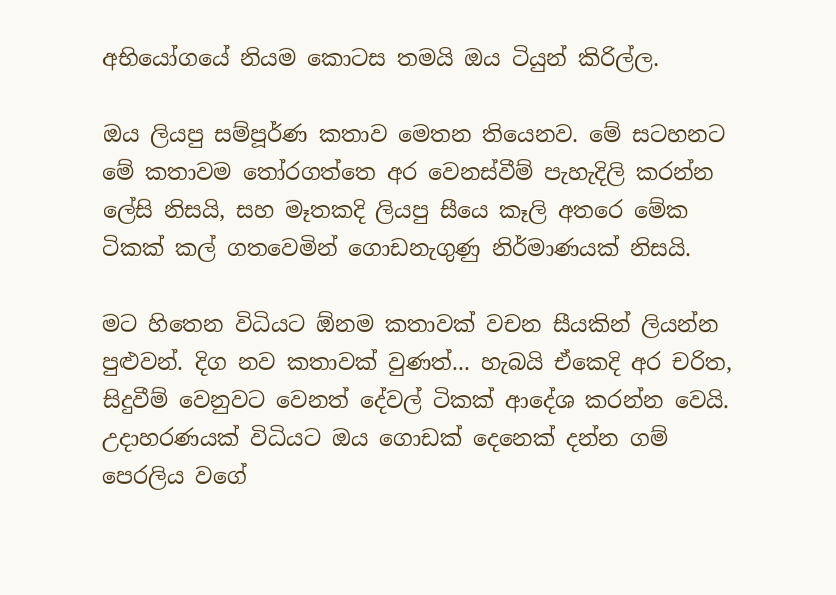අභියෝගයේ නියම කොටස තමයි ඔය ටියුන් කිරිල්ල.

ඔය ලියපු සම්පූර්ණ කතාව මෙතන තියෙනව. මේ සටහනට මේ කතාවම තෝරගත්තෙ අර වෙනස්වීම් පැහැදිලි කරන්න ලේසි නිසයි, සහ මෑතකදි ලියපු සීයෙ කෑලි අතරෙ මේක ටිකක් කල් ගතවෙමින් ගොඩනැගුණු නිර්මාණයක් නිසයි.

මට හිතෙන විධියට ඕනම කතාවක් වචන සීයකින් ලියන්න පුළුවන්. දිග නව කතාවක් වුණත්... හැබයි ඒකෙදි අර චරිත, සිදුවීම් වෙනුවට වෙනත් දේවල් ටිකක් ආදේශ කරන්න වෙයි. උදාහරණයක් විධියට ඔය ගොඩක් දෙනෙක් දන්න ගම් පෙරලිය වගේ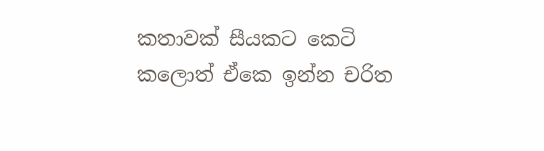කතාවක් සීයකට කෙටි කලොත් ඒකෙ ඉන්න චරිත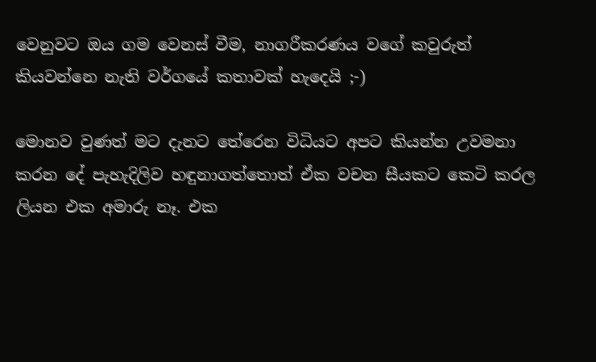වෙනුවට ඔය ගම වෙනස් වීම, නාගරීකරණය වගේ කවුරුත් කියවන්නෙ නැති වර්ගයේ කතාවක් හැදෙයි ;-)

මොනව වුණත් මට දැනට ‍තේරෙන විධියට අපට කියන්න උවමනා කරන දේ පැහැදිලිව හඳුනාගත්තොත් ඒක වචන සීයකට කෙටි කරල ලියන එක අමාරු නෑ. එක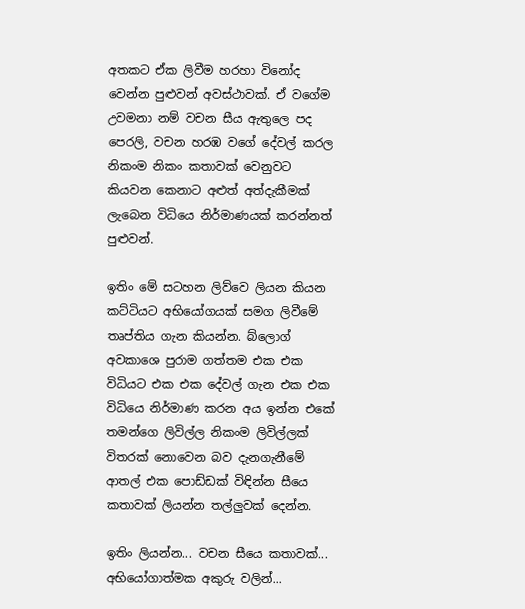අතකට ඒක ලිවීම හරහා විනෝද වෙන්න පුළුවන් අවස්ථාවක්. ඒ වගේම උවමනා නම් වචන සීය ඇතුලෙ පද පෙරලි, වචන හරඹ වගේ දේවල් කරල නිකංම නිකං කතාවක් වෙනුවට කියවන කෙනාට අළුත් අත්දැකීමක් ලැබෙන විධියෙ නිර්මාණයක් කරන්නත් පුළුවන්.

ඉතිං මේ සටහන ලිව්වෙ ලියන කියන කට්ටියට අභියෝගයක් සමග ලිවීමේ තෘප්තිය ගැන කියන්න. බ්ලොග් අවකාශෙ පුරාම ගත්තම එක එක විධියට එක එක දේවල් ගැන එක එක විධියෙ නිර්මාණ කරන අය ඉන්න එකේ තමන්ගෙ ලිවිල්ල නිකංම ලිවිල්ලක් විතරක් නොවෙන බව දැන‍ගැනීමේ ආතල් එක පොඩ්ඩක් විඳින්න සීයෙ කතාවක් ලියන්න තල්ලුවක් දෙන්න.

ඉතිං ලියන්න... වචන සීයෙ කතාවක්... අභියෝගාත්මක අකුරු වලින්...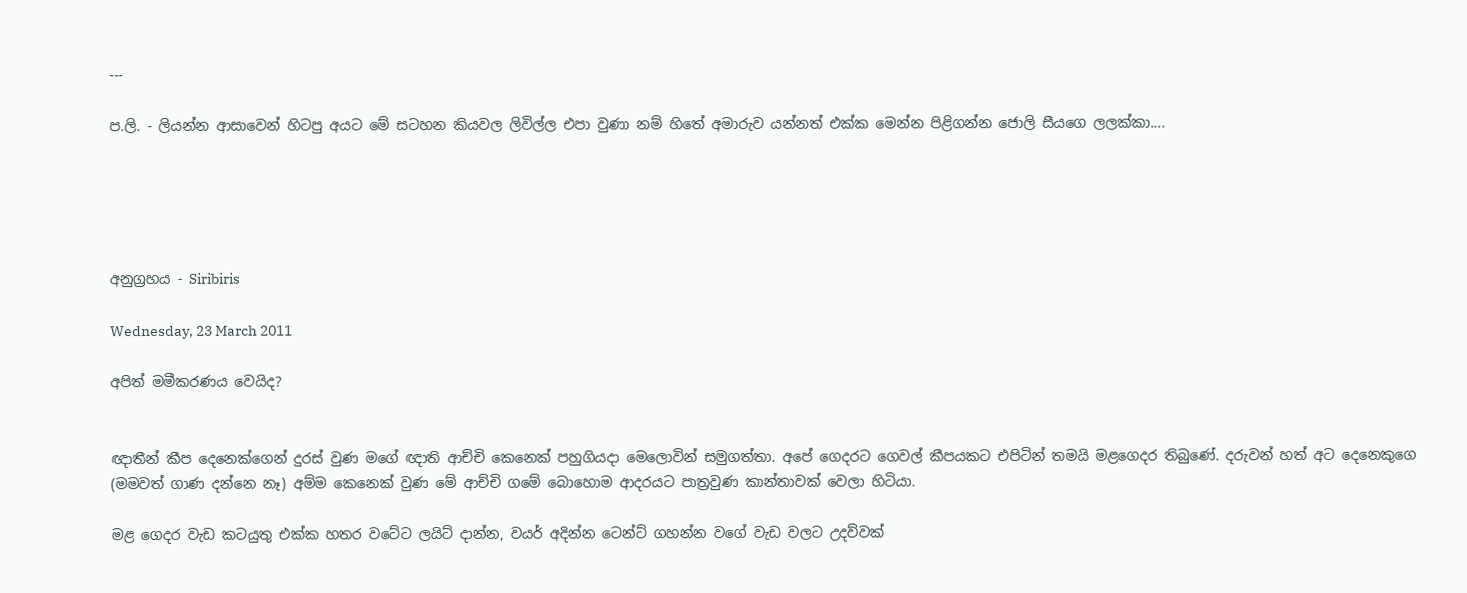---

ප.ලි. - ලියන්න ආසාවෙන් හිටපු අයට මේ සටහන කියවල ලිවිල්ල එපා වුණා නම් හිතේ අමාරුව යන්නත් එක්ක මෙන්න පිළිගන්න ජොලි සීයගෙ ලලක්කා....





අනුග්‍රහය - Siribiris

Wednesday, 23 March 2011

අපිත් මමීකරණය වෙයිද?


ඥාතීන් කීප දෙනෙක්ගෙන් දුරස් වුණ මගේ ඥාති ආච්චි කෙනෙක් පහුගියදා මෙලොවින් සමුගත්තා. අපේ ගෙදරට ගෙවල් කීපයකට එපිටින් තමයි මළගෙදර තිබුණේ. දරුවන් හත් අට දෙනෙකුගෙ (මමවත් ගාණ දන්නෙ නෑ) අම්ම කෙනෙක් වුණ මේ ආච්චි ගමේ බොහොම ආදරයට පාත්‍රවුණ කාන්තාවක් වෙලා හිටියා.

මළ ගෙදර වැඩ කටයුතු එක්ක හතර වටේට ලයිට් දාන්න, වයර් අදින්න ටෙන්ට් ගහන්න වගේ වැඩ වලට උදව්වක්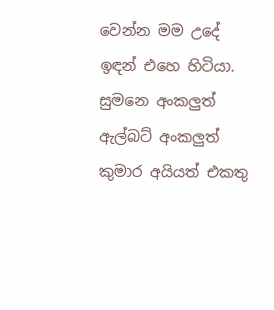වෙන්න මම උදේ ඉඳන් එහෙ හිටියා. සුමනෙ අංකලුත් ඇල්බට් අංකලුත් කුමාර අයියත් එකතු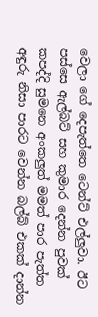වෙලා ගේ දෙපැත්තෙ ටෙන්ට් එල්ලුවා. ඊට පස්සෙ ඇල්බට් සහ කුමාර දෙන්න පුවක් කපද්දි සුමනෙ අංකලුත් මමත් පාර පැත්ත අඳුරු නිසා පාරට වෙන්න බල්බ් එකක් දාන්න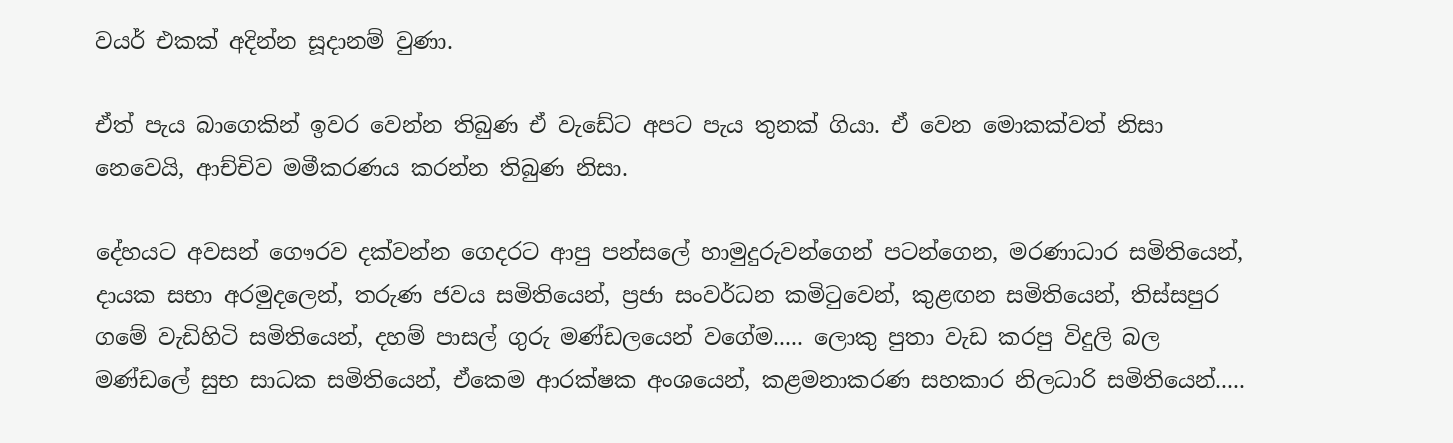වයර් එකක් අදින්න සූදානම් වුණා.

ඒත් පැය බාගෙකින් ඉවර වෙන්න තිබුණ ඒ වැඩේට අපට පැය තුනක් ගියා. ඒ වෙන මොකක්වත් නිසා නෙවෙයි, ආච්චිව මමීකරණය කරන්න තිබුණ නිසා.

දේහයට අවසන් ගෞරව දක්වන්න ගෙදරට ආපු පන්සලේ හාමුදුරුවන්ගෙන් පටන්ගෙන, මරණාධාර සමිතියෙන්, දායක සභා අරමුදලෙන්, තරුණ ජවය සමිතියෙන්, ප්‍රජා සංවර්ධන කමිටුවෙන්, කුළඟන සමිතියෙන්, තිස්සපුර ගමේ වැඩිහිටි සමිතියෙන්, දහම් පාසල් ගුරු මණ්ඩලයෙන් වගේම..... ලොකු පුතා වැඩ කරපු විදුලි බල මණ්ඩලේ සුභ සාධක සමිතියෙන්, ඒකෙම ආරක්ෂක අංශයෙන්, කළමනාකරණ සහකාර නිලධාරි සමිතියෙන්.....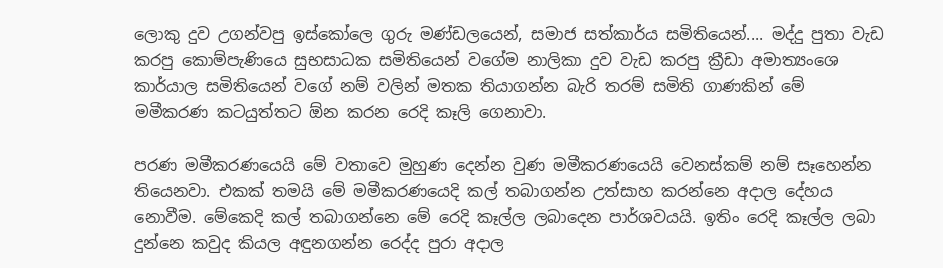ලොකු දුව උගන්වපු ඉස්කෝලෙ ගුරු මණ්ඩලයෙන්, සමාජ සත්කාර්ය සමිතියෙන්.... මද්දු පුතා වැඩ කරපු කොම්පැණියෙ සුභසාධක සමිතියෙන් වගේම නාලිකා දුව වැඩ කරපු ක්‍රීඩා අමාත්‍යංශෙ කාර්යාල සමිතියෙන් වගේ නම් වලින් මතක තියාගන්න බැරි තරම් සමිති ගාණකින් මේ මමීකරණ කටයුත්තට ඕන කරන රෙදි කෑලි ගෙනාවා.

පරණ මමීකරණයෙයි මේ වතාවෙ මුහුණ දෙන්න වුණ මමීකරණයෙයි වෙනස්කම් නම් සෑහෙන්න තියෙනවා. එකක් තමයි මේ මමීකරණයෙදි කල් තබාගන්න උත්සාහ කරන්නෙ අදාල දේහය නොවීම. මේකෙදි කල් තබාගන්නෙ මේ රෙදි කෑල්ල ලබාදෙන පාර්ශවයයි. ඉතිං රෙදි කෑල්ල ලබා දුන්නෙ කවුද කියල අඳුනගන්න රෙද්ද පුරා අදාල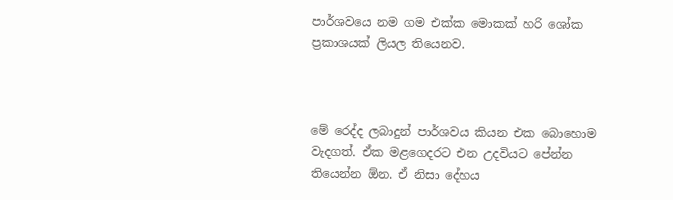පාර්ශවයෙ නම ගම එක්ක මොකක් හරි ශෝක ප්‍රකාශයක් ලියල තියෙනව.



මේ රෙද්ද ලබාදුන් පාර්ශවය කියන එක බොහොම වැදගත්. ඒක මළගෙදරට එන උදවියට පේන්න තියෙන්න ඕන. ඒ නිසා දේහය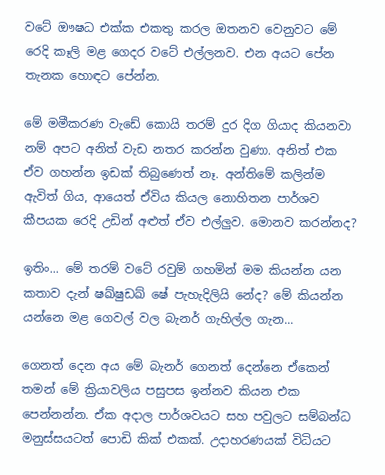වටේ ඖෂධ එක්ක එකතු කරල ඔතනව වෙනුවට මේ රෙදි කෑලි මළ ගෙදර වටේ එල්ලනව. එන අයට පේන තැනක හොඳට පේන්න.

මේ මමීකරණ වැ‍ඩේ කොයි තරම් දුර දිග ගියාද කියනවා නම් අපට අනිත් වැඩ නතර කරන්න වුණා. අනිත් එක ඒව ගහන්න ඉඩක් තිබුණෙත් නෑ. අන්තිමේ කලින්ම ඇවිත් ගිය, ආයෙත් ඒවිය කියල නොහිතන පාර්ශව කීපයක රෙදි උඩින් අළුත් ඒව එල්ලුව. මොනව කරන්නද?

ඉතිං... මේ තරම් වටේ රවුම් ගහමින් මම කියන්න යන කතාව දැන් ෂඛ්ෂුඩඛ් ෂේ පැහැදිලියි නේද? මේ කියන්න යන්නෙ මළ ගෙවල් වල බැනර් ගැහිල්ල ගැන...

ගෙනත් දෙන අය මේ බැනර් ගෙනත් දෙන්නෙ ඒකෙන් තමන් මේ ක්‍රියාවලිය පසුපස ඉන්නව කියන එක පෙන්නන්න. ඒක අදාල පාර්ශවයට සහ පවුලට සම්බන්ධ මනුස්සයටත් පොඩි කික් එකක්. උදාහරණයක් විධියට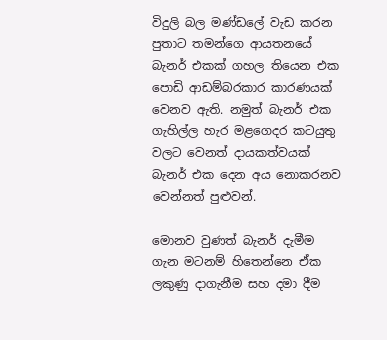විදුලි බල මණ්ඩලේ වැඩ කරන පුතාට තමන්ගෙ ආයතනයේ බැනර් එකක් ගහල තියෙන එක පොඩි ආඩම්බරකාර කාරණයක් වෙනව ඇති. නමුත් බැනර් එක ගැහිල්ල හැර මළගෙදර කටයුතු වලට වෙනත් දායකත්වයක් බැනර් එක දෙන අය නොකරනව වෙන්නත් පුළුවන්.

මොනව වුණත් බැනර් දැමීම ගැන මටනම් හිතෙන්නෙ ඒක ලකුණු දාගැනීම සහ දමා දීම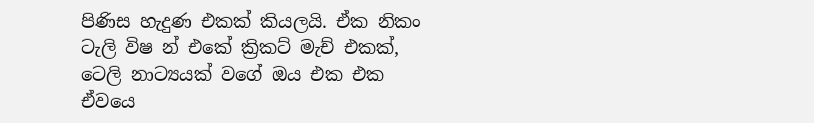පිණිස හැදුණ එකක් කියලයි. ඒක නිකං ටැලි විෂ න් එකේ ක්‍රිකට් මැච් එකක්, ටෙලි නාට්‍යයක් වගේ ඔය එක එක ඒවයෙ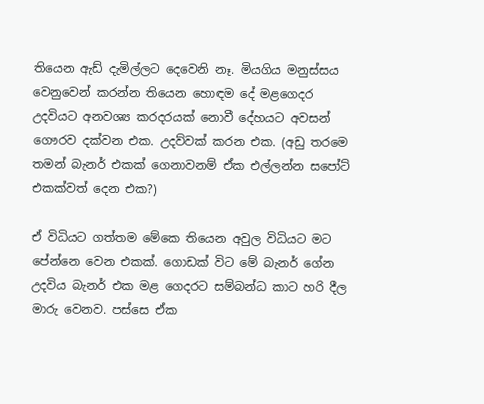තියෙන ඇඩ් දැමිල්ලට දෙවෙනි නෑ. මියගිය මනුස්සය වෙනුවෙන් කරන්න තියෙන හොඳම දේ මළගෙදර උදවියට අනවශ්‍ය කරදරයක් නොවී දේහයට අවසන් ගෞරව දක්වන එක. උදව්වක් කරන එක. (අඩු තරමෙ තමන් බැනර් එකක් ගෙනාවනම් ඒක එල්ලන්න සපෝට් එකක්වත් දෙන එක?)

ඒ විධියට ගත්තම මේකෙ තියෙන අවුල විධියට මට පේන්නෙ වෙන එකක්. ගොඩක් විට මේ බැනර් ගේන උදවිය බැනර් එක මළ ගෙදරට සම්බන්ධ කාට හරි දීල මාරු වෙනව. පස්සෙ ඒක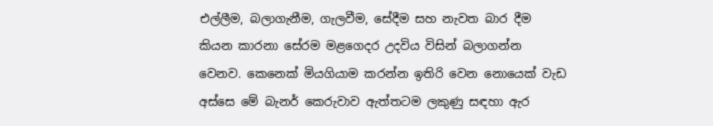එල්ලීම, බලාගැනීම, ගැලවීම, සේදීම සහ නැවත බාර දීම කියන කාරනා සේරම මළගෙදර උදවිය විසින් බලාගන්න වෙනව. කෙනෙක් මියගියාම කරන්න ඉතිරි වෙන නොයෙක් වැඩ අස්සෙ මේ බැනර් කෙරුවාව ඇත්තටම ලකුණු සඳහා ඇර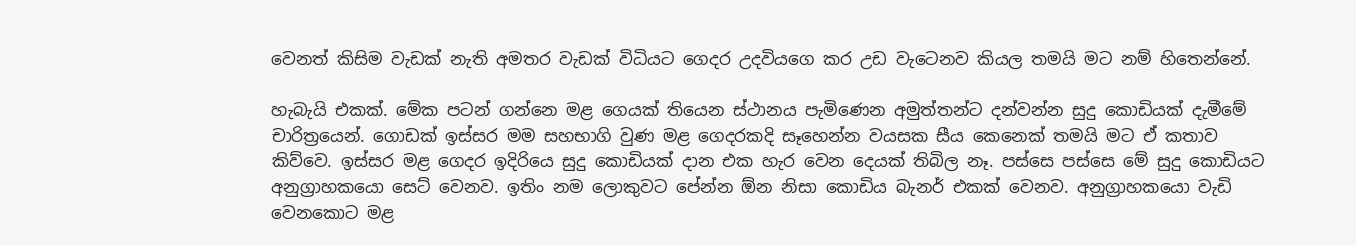වෙනත් කිසිම වැඩක් නැති අමතර වැඩක් විධියට ගෙදර උදවියගෙ කර උඩ වැටෙනව කියල තමයි මට නම් හිතෙන්නේ.

හැබැයි එකක්. මේක පටන් ගන්නෙ මළ ගෙයක් තියෙන ස්ථානය පැමිණෙන අමුත්තන්ට දන්වන්න සුදු කොඩියක් දැමීමේ චාරිත්‍රයෙන්. ගොඩක් ඉස්සර මම සහභාගි වුණ මළ ගෙදරකදි සෑහෙන්න වයසක සීය කෙනෙක් තමයි මට ඒ කතාව කිව්වෙ. ඉස්සර මළ ගෙදර ඉදිරියෙ සුදු කොඩියක් දාන එක හැර වෙන දෙයක් තිබිල නෑ. පස්සෙ පස්සෙ මේ සුදු කොඩියට අනුග්‍රාහකයො සෙට් වෙනව. ඉතිං නම ලොකුවට පේන්න ඕන නිසා කොඩිය බැනර් එකක් වෙනව. අනුග්‍රාහකයො වැඩි වෙනකොට මළ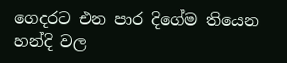ගෙදරට එන පාර දිගේම තියෙන හන්දි වල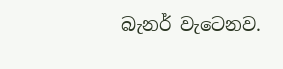බැනර් වැටෙනව.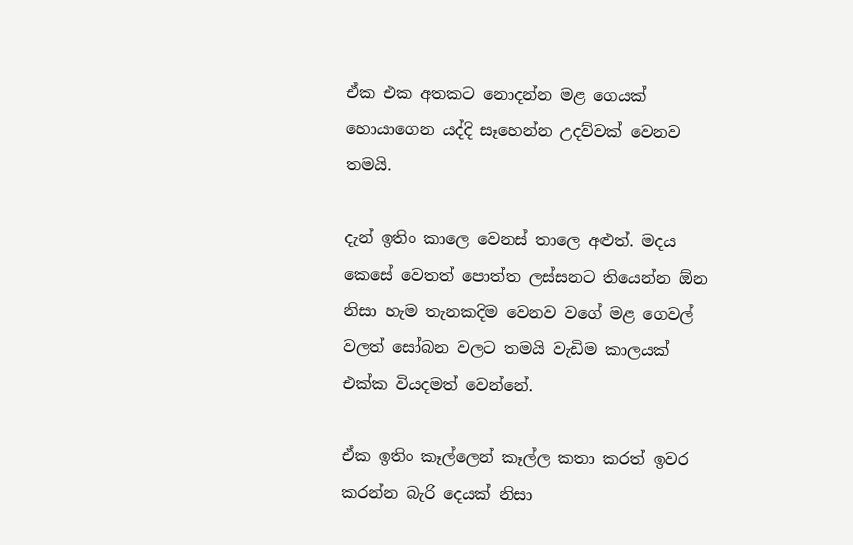ඒක එක අතකට නොදන්න මළ ගෙයක් හොයාගෙන යද්දි සෑහෙන්න උදව්වක් වෙනව තමයි.

දැන් ඉතිං කාලෙ වෙනස් තාලෙ අළුත්. මදය කෙසේ වෙතත් පොත්ත ලස්සනට තියෙන්න ඕන නිසා හැම තැනකදිම වෙනව වගේ මළ ගෙවල් වලත් සෝබන වලට තමයි වැඩිම කාලයක් එක්ක වියදමත් වෙන්නේ.

ඒක ඉතිං කෑල්ලෙන් කෑල්ල කතා කරත් ඉවර කරන්න බැරි දෙයක් නිසා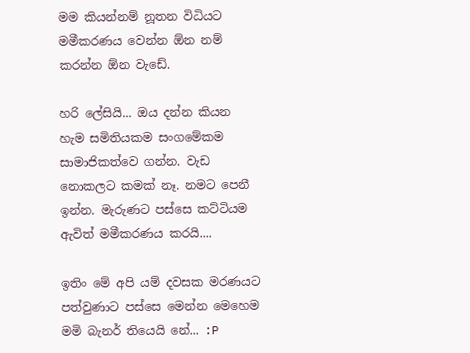මම කියන්නම් නූතන විධියට මමීකරණය වෙන්න ඕන නම් කරන්න ඕන වැඩේ.

හරි ලේසියි... ඔය දන්න කියන හැම සමිතියකම සංගමේකම සාමාජිකත්වෙ ගන්න. වැඩ නොකලට කමක් නෑ. නමට පෙනී ඉන්න. මැරුණට පස්සෙ කට්ටියම ඇවිත් මමීකරණය කරයි....

ඉතිං මේ අපි යම් දවසක මරණයට පත්වුණාට පස්සෙ මෙන්න මෙහෙම මමි බැනර් තියෙයි නේ... :P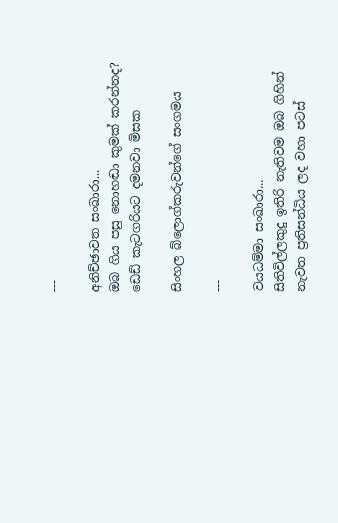---

අනිච්ඡාවත සංඛාරා...
ඔබ ගිය පසු නොහඬා කුමක් කරන්නද?
ඩෙඩ් කැටගරියට දමනවා මිසක

සිංහල බ්ලොග්කරුවන්ගේ සංගමය

---

වයධම්මා සංඛාරා...
සිතිවිල්ලකුදු ඉතිරි නැතිවම ඔබ ගිහින්
නැවත ප්‍රතිසන්ධිය ලද වහා පටස්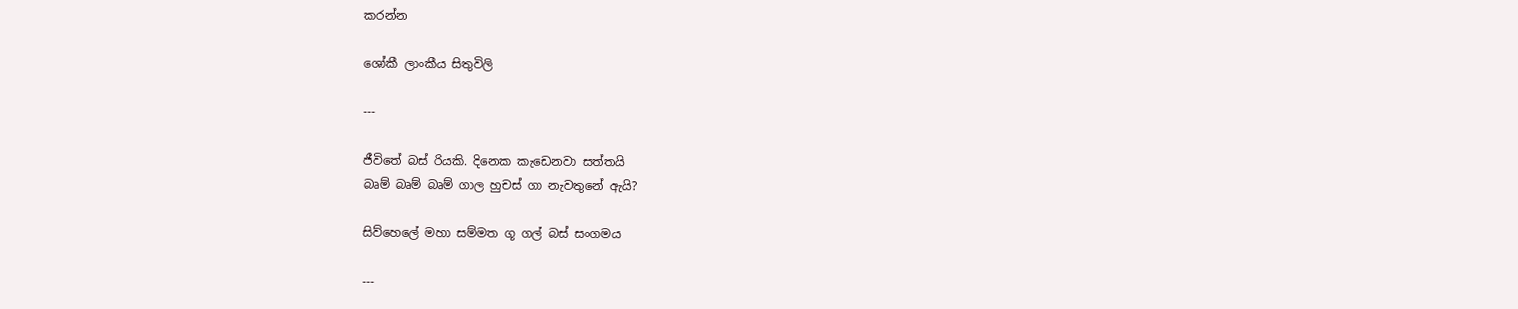කරන්න

ශෝකී ලාංකීය සිතුවිලි

---

ජීවිතේ බස් රියකි. දිනෙක කැ‍ඩෙනවා සත්තයි
බෘම් බෘම් බෘම් ගාල හුචස් ගා නැවතුනේ ඇයි?

සිව්හෙලේ මහා සම්මත ගූ ගල් බස් සංගමය

---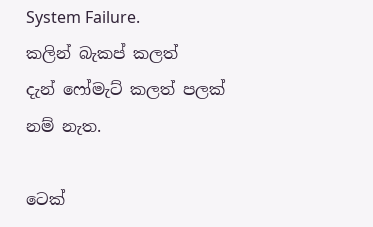System Failure.
කලින් බැකප් කලත් දැන් ‍ෆෝමැට් කලත් පලක් නම් නැත.

ටෙක්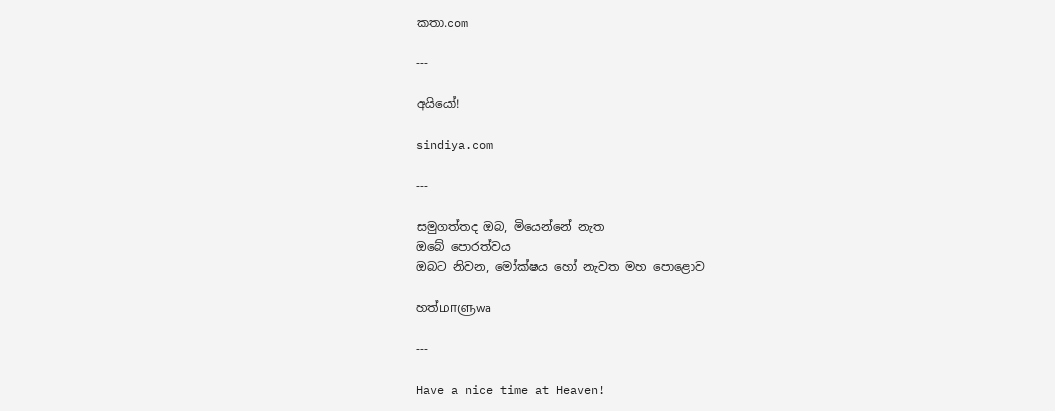කතා.com

---

අයියෝ!

sindiya.com

---

සමුගත්තද ඔබ, මියෙන්නේ නැත
ඔබේ පොරත්වය
ඔබට නිවන, මෝක්ෂය හෝ නැවත මහ පොළොව

හත්மாளுwa

---

Have a nice time at Heaven!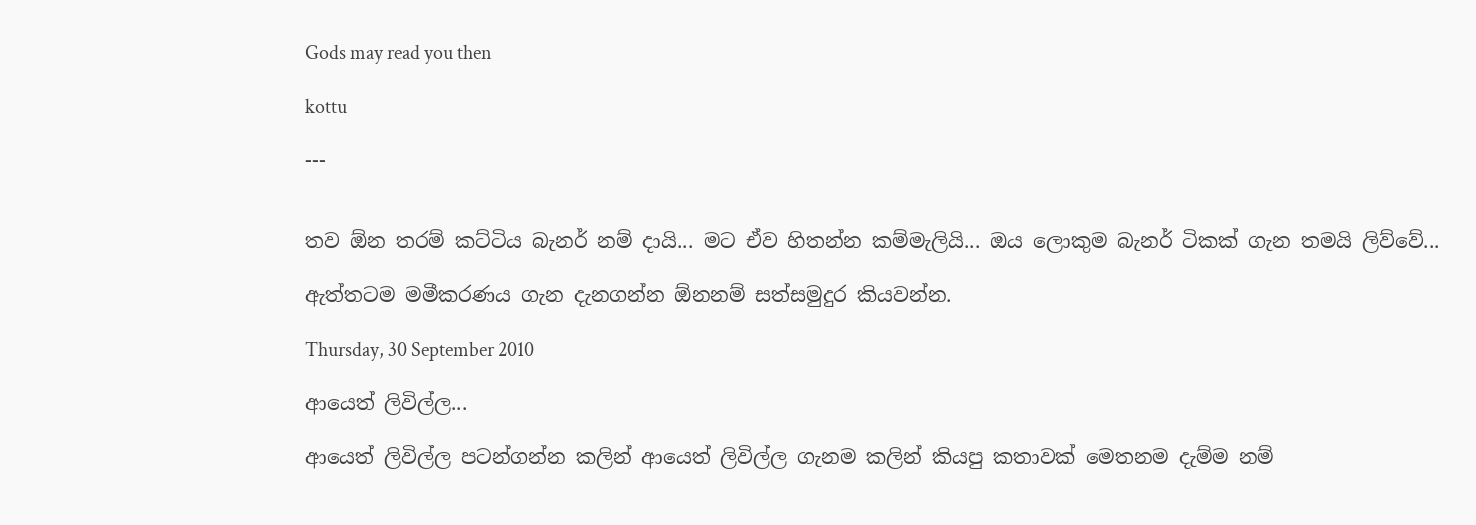Gods may read you then

kottu

---


තව ඕන තරම් කට්ටිය බැනර් නම් දායි... මට ඒව හිතන්න කම්මැලියි... ඔය ලොකුම බැනර් ටිකක් ගැන තමයි ලිව්වේ...

ඇත්තටම මමීකරණය ගැන දැනගන්න ඕනනම් සත්සමුදුර කියවන්න.

Thursday, 30 September 2010

ආයෙත් ලිවිල්ල...

ආයෙත් ලිවිල්ල පටන්ගන්න කලින් ආයෙත් ලිවිල්ල ගැනම කලින් කියපු කතාවක් මෙතනම දැම්ම නම්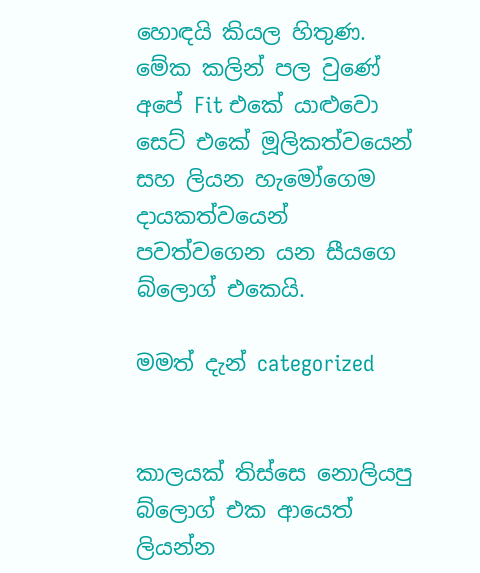හොඳයි කියල හිතුණ. මේක කලින් පල වුණේ අපේ Fit එකේ යාළුවො සෙට් එකේ මූලිකත්වයෙන් සහ ලියන හැමෝගෙම දායකත්වයෙන් පවත්වගෙන යන සීයගෙ බ්ලොග් එකෙයි.

මමත් දැන් categorized


කාලයක් තිස්සෙ නොලියපු බ්ලොග් එක ආයෙත් ලියන්න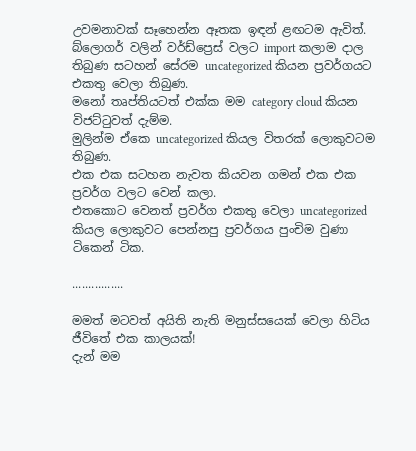උවමනාවක් සෑහෙන්න ඈතක ඉඳන් ළඟටම ඇවිත්.
බ්ලොගර් වලින් වර්ඩ්ප්‍රෙස් වලට import කලාම ‍දාල තිබුණ සටහන් සේරම uncategorized කියන ප්‍රවර්ගයට එකතු වෙලා තිබුණ.
මනෝ තෘප්තියටත් එක්ක මම category cloud කියන විජට්ටුවත් දැම්ම.
මුලින්ම ඒකෙ uncategorized කියල විතරක් ලොකුවටම තිබුණ.
එක එක සටහන නැවත කියවන ගමන් එක එක ප්‍රවර්ග වලට වෙන් කලා.
එතකොට වෙනත් ප්‍රවර්ග එකතු වෙලා uncategorized කියල ලොකුවට පෙන්නපු ප්‍රවර්ගය පුංචිම වුණා ටිකෙන් ටික.

................

මමත් මටවත් අයිති නැති මනුස්සයෙක් වෙලා හිටිය ජීවිතේ එක කාලයක්!
දැන් මම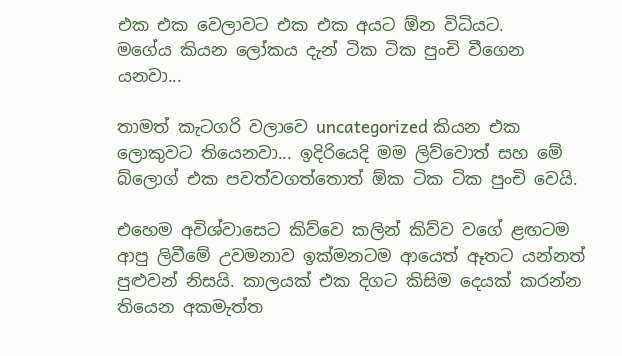එක එක වෙලාවට එක එක අයට ඕන විධියට.
මගේය කියන ලෝකය දැන් ටික ටික පුංචි වීගෙන යනවා...

තාමත් කැටගරි වලාවෙ uncategorized කියන එක ලොකුවට තියෙනවා... ඉදිරියෙදි මම ලිව්වොත් සහ මේ බ්ලොග් එක පවත්වගත්තොත් ඕක ටික ටික පුංචි වෙයි.

එහෙම අවිශ්වාසෙට කිව්වෙ කලින් කිව්ව වගේ ළඟටම ආපු ලිවීමේ උවමනාව ඉක්මනටම ආයෙත් ඈතට යන්නත් පුළුවන් නිසයි. කාලයක් එක දිගට කිසිම දෙයක් කරන්න තියෙන අකමැත්ත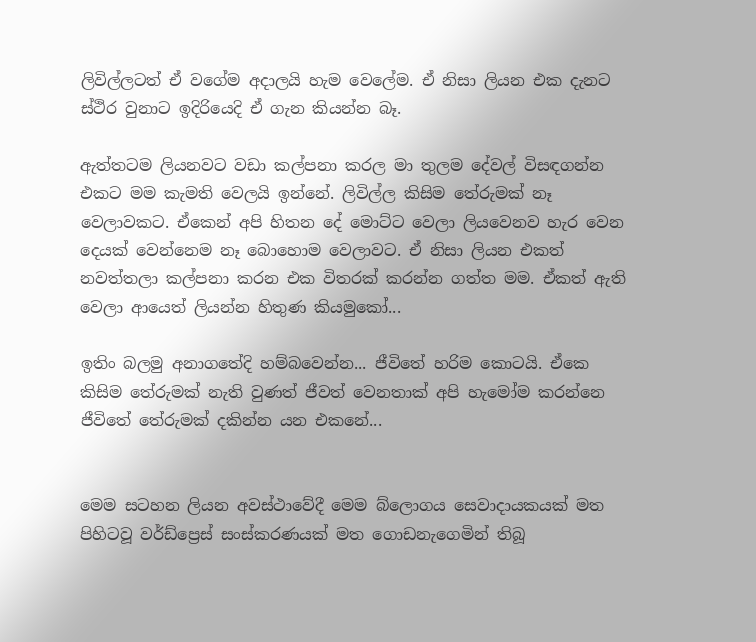ලිවිල්ලටත් ඒ වගේම අදාලයි හැම වෙලේම. ඒ නිසා ලියන එක දැනට ස්ථිර වුනාට ඉදිරියෙදි ඒ ගැන කියන්න බෑ.

ඇත්තටම ලියනවට වඩා කල්පනා කරල මා තුලම දේවල් විසඳගන්න එකට මම කැමති වෙලයි ඉන්නේ. ලිවිල්ල කිසිම තේරුමක් නෑ වෙලාවකට. ඒකෙන් අපි හිතන දේ මොට්ට වෙලා ලියවෙනව හැර වෙන දෙයක් වෙන්නෙම නෑ ‍බොහොම වෙලාවට. ඒ නිසා ලියන එකත් නවත්තලා කල්පනා කරන එක විතරක් කරන්න ගත්ත මම. ඒකත් ඇති වෙලා ආයෙත් ලියන්න හිතුණ කියමුකෝ...

ඉතිං බලමු අනාගතේදි හම්බවෙන්න... ජීවිතේ හරිම කොටයි. ඒකෙ කිසිම තේරුමක් නැති වුණත් ජීවත් වෙනතාක් අපි හැමෝම කරන්නෙ ජීවිතේ තේරුමක් දකින්න යන එකනේ...


මෙම සටහන ලියන අවස්ථාවේදී මෙම බ්ලොගය සෙවාදායකයක් මත පිහිටවූ වර්ඩ්ප්‍රෙස් සංස්කරණයක් මත ගොඩනැගෙමින් තිබූ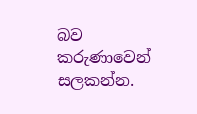බව කරුණාවෙන් සලකන්න.